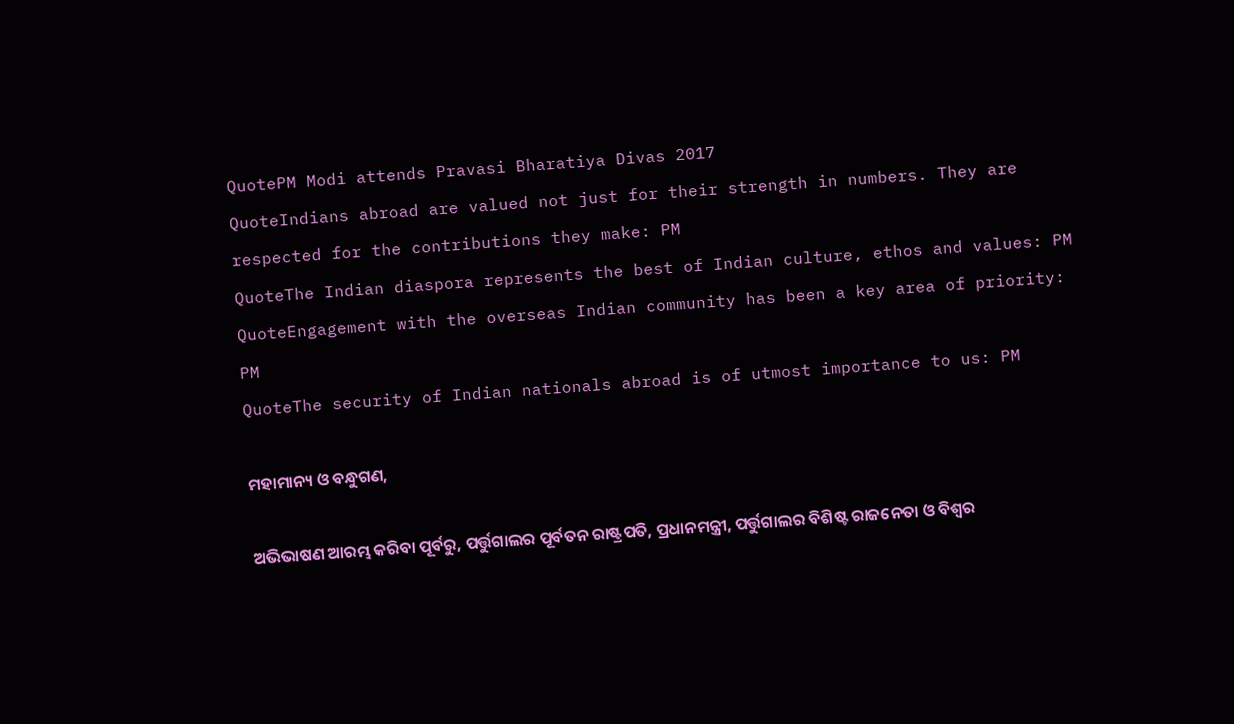QuotePM Modi attends Pravasi Bharatiya Divas 2017
QuoteIndians abroad are valued not just for their strength in numbers. They are respected for the contributions they make: PM
QuoteThe Indian diaspora represents the best of Indian culture, ethos and values: PM
QuoteEngagement with the overseas Indian community has been a key area of priority: PM
QuoteThe security of Indian nationals abroad is of utmost importance to us: PM

ମହାମାନ୍ୟ ଓ ବନ୍ଧୁଗଣ,

ଅଭିଭାଷଣ ଆରମ୍ଭ କରିବା ପୂର୍ବରୁ, ପର୍ତ୍ତୁଗାଲର ପୂର୍ବତନ ରାଷ୍ଟ୍ରପତି, ପ୍ରଧାନମନ୍ତ୍ରୀ, ପର୍ତ୍ତୁଗାଲର ବିଶିଷ୍ଟ ରାଜନେତା ଓ ବିଶ୍ୱର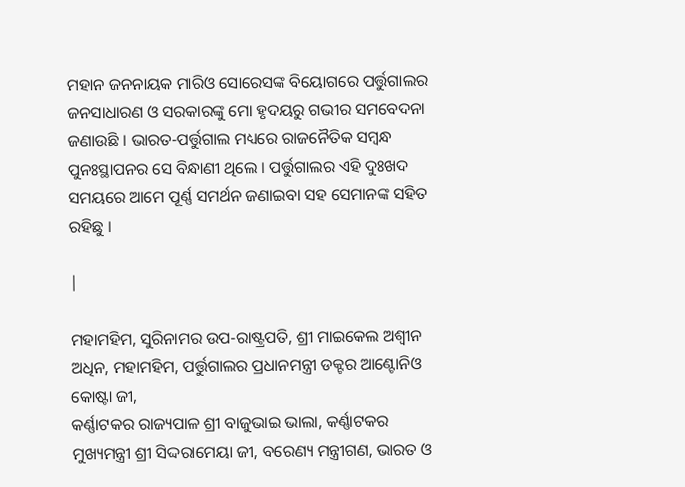ମହାନ ଜନନାୟକ ମାରିଓ ସୋରେସଙ୍କ ବିୟୋଗରେ ପର୍ତ୍ତୁଗାଲର ଜନସାଧାରଣ ଓ ସରକାରଙ୍କୁ ମୋ ହୃଦୟରୁ ଗଭୀର ସମବେଦନା ଜଣାଉଛି । ଭାରତ-ପର୍ତ୍ତୁଗାଲ ମଧ୍ୟରେ ରାଜନୈତିକ ସମ୍ବନ୍ଧ ପୁନଃସ୍ଥାପନର ସେ ବିନ୍ଧାଣୀ ଥିଲେ । ପର୍ତ୍ତୁଗାଲର ଏହି ଦୁଃଖଦ ସମୟରେ ଆମେ ପୂର୍ଣ୍ଣ ସମର୍ଥନ ଜଣାଇବା ସହ ସେମାନଙ୍କ ସହିତ ରହିଛୁ ।

|

ମହାମହିମ, ସୁରିନାମର ଉପ-ରାଷ୍ଟ୍ରପତି, ଶ୍ରୀ ମାଇକେଲ ଅଶ୍ୱୀନ ଅଧିନ, ମହାମହିମ, ପର୍ତ୍ତୁଗାଲର ପ୍ରଧାନମନ୍ତ୍ରୀ ଡକ୍ଟର ଆଣ୍ଟୋନିଓ କୋଷ୍ଟା ଜୀ,
କର୍ଣ୍ଣାଟକର ରାଜ୍ୟପାଳ ଶ୍ରୀ ବାଜୁଭାଇ ଭାଲା, କର୍ଣ୍ଣାଟକର ମୁଖ୍ୟମନ୍ତ୍ରୀ ଶ୍ରୀ ସିଦ୍ଦରାମେୟା ଜୀ, ବରେଣ୍ୟ ମନ୍ତ୍ରୀଗଣ, ଭାରତ ଓ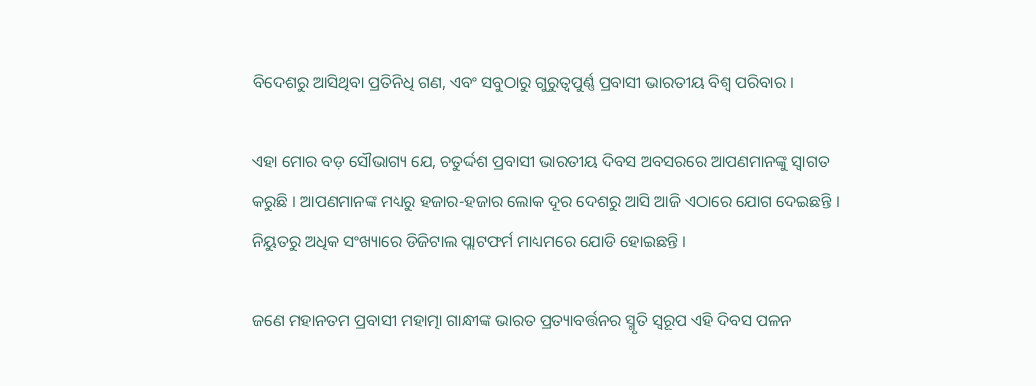ବିଦେଶରୁ ଆସିଥିବା ପ୍ରତିନିଧି ଗଣ, ଏବଂ ସବୁଠାରୁ ଗୁରୁତ୍ୱପୁର୍ଣ୍ଣ ପ୍ରବାସୀ ଭାରତୀୟ ବିଶ୍ୱ ପରିବାର ।

ଏହା ମୋର ବଡ଼ ସୌଭାଗ୍ୟ ଯେ, ଚତୁର୍ଦ୍ଦଶ ପ୍ରବାସୀ ଭାରତୀୟ ଦିବସ ଅବସରରେ ଆପଣମାନଙ୍କୁ ସ୍ୱାଗତ କରୁଛି । ଆପଣମାନଙ୍କ ମଧ୍ୟରୁ ହଜାର-ହଜାର ଲୋକ ଦୂର ଦେଶରୁ ଆସି ଆଜି ଏଠାରେ ଯୋଗ ଦେଇଛନ୍ତି । ନିୟୁତରୁ ଅଧିକ ସଂଖ୍ୟାରେ ଡିଜିଟାଲ ପ୍ଲାଟଫର୍ମ ମାଧ୍ୟମରେ ଯୋଡି ହୋଇଛନ୍ତି ।

ଜଣେ ମହାନତମ ପ୍ରବାସୀ ମହାତ୍ମା ଗାନ୍ଧୀଙ୍କ ଭାରତ ପ୍ରତ୍ୟାବର୍ତ୍ତନର ସ୍ମୃତି ସ୍ୱରୂପ ଏହି ଦିବସ ପଳନ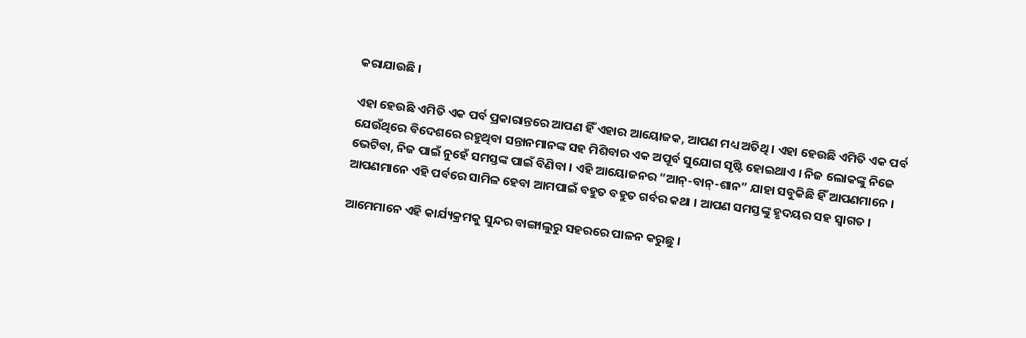କରାଯାଉଛି ।

ଏହା ହେଉଛି ଏମିତି ଏକ ପର୍ବ ପ୍ରକାରାନ୍ତରେ ଆପଣ ହିଁ ଏହାର ଆୟୋଜକ, ଆପଣ ମଧ୍ୟ ଅତିଥି । ଏହା ହେଉଛି ଏମିତି ଏକ ପର୍ବ ଯେଉଁଥିରେ ବିଦେଶରେ ରହୁଥିବା ସନ୍ତାନମାନଙ୍କ ସହ ମିଶିବାର ଏକ ଅପୂର୍ବ ସୁଯୋଗ ସୃଷ୍ଟି ହୋଇଥାଏ । ନିଜ ଲୋକଙ୍କୁ ନିଜେ ଭେଟିବା, ନିଜ ପାଇଁ ନୁହେଁ ସମସ୍ତଙ୍କ ପାଇଁ ବିଣିବା । ଏହି ଆୟୋଜନର “ଆନ୍-ବାନ୍-ଶାନ” ଯାହା ସବୁକିଛି ହିଁ ଆପଣମାନେ । ଆପଣମାନେ ଏହି ପର୍ବରେ ସାମିଳ ହେବା ଆମପାଇଁ ବହୁତ ବହୁତ ଗର୍ବର କଥା । ଆପଣ ସମସ୍ତଙ୍କୁ ହୃଦୟର ସହ ସ୍ୱାଗତ ।

ଆମେମାନେ ଏହି କାର୍ଯ୍ୟକ୍ରମକୁ ସୁନ୍ଦର ବାଙ୍ଗାଲୁରୁ ସହରରେ ପାଳନ କରୁଛୁ ।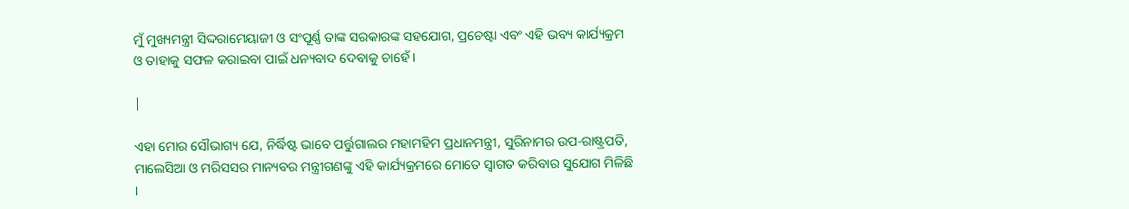ମୁଁ ମୁଖ୍ୟମନ୍ତ୍ରୀ ସିଦ୍ଦରାମେୟାଜୀ ଓ ସଂପୂର୍ଣ୍ଣ ତାଙ୍କ ସରକାରଙ୍କ ସହଯୋଗ, ପ୍ରଚେଷ୍ଟା ଏବଂ ଏହି ଭବ୍ୟ କାର୍ଯ୍ୟକ୍ରମ ଓ ତାହାକୁ ସଫଳ କରାଇବା ପାଇଁ ଧନ୍ୟବାଦ ଦେବାକୁ ଚାହେଁ ।

|

ଏହା ମୋର ସୌଭାଗ୍ୟ ଯେ, ନିର୍ଦ୍ଧିଷ୍ଟ ଭାବେ ପର୍ତ୍ତୁଗାଲର ମହାମହିମ ପ୍ରଧାନମନ୍ତ୍ରୀ, ସୁରିନାମର ଉପ-ରାଷ୍ଟ୍ରପତି, ମାଲେସିଆ ଓ ମରିସସର ମାନ୍ୟବର ମନ୍ତ୍ରୀଗଣଙ୍କୁ ଏହି କାର୍ଯ୍ୟକ୍ରମରେ ମୋତେ ସ୍ୱାଗତ କରିବାର ସୁଯୋଗ ମିଳିଛି ।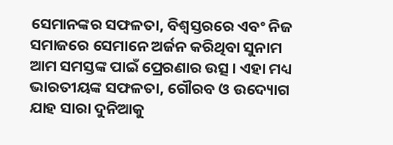ସେମାନଙ୍କର ସଫଳତା, ବିଶ୍ୱସ୍ତରରେ ଏବଂ ନିଜ ସମାଜରେ ସେମାନେ ଅର୍ଜନ କରିଥିବା ସୁନାମ ଆମ ସମସ୍ତଙ୍କ ପାଇଁ ପ୍ରେରଣାର ଉତ୍ସ । ଏହା ମଧ୍ୟ ଭାରତୀୟଙ୍କ ସଫଳତା, ଗୌରବ ଓ ଉଦ୍ୟୋଗ ଯାହ ସାରା ଦୁନିଆକୁ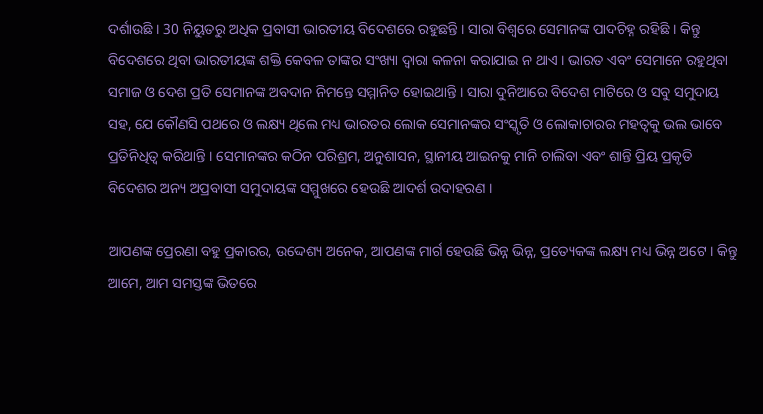ଦର୍ଶାଉଛି । 30 ନିୟୁତରୁ ଅଧିକ ପ୍ରବାସୀ ଭାରତୀୟ ବିଦେଶରେ ରହୁଛନ୍ତି । ସାରା ବିଶ୍ୱରେ ସେମାନଙ୍କ ପାଦଚିହ୍ନ ରହିଛି । କିନ୍ତୁ ବିଦେଶରେ ଥିବା ଭାରତୀୟଙ୍କ ଶକ୍ତି କେବଳ ତାଙ୍କର ସଂଖ୍ୟା ଦ୍ୱାରା କଳନା କରାଯାଇ ନ ଥାଏ । ଭାରତ ଏବଂ ସେମାନେ ରହୁଥିବା ସମାଜ ଓ ଦେଶ ପ୍ରତି ସେମାନଙ୍କ ଅବଦାନ ନିମନ୍ତେ ସମ୍ମାନିତ ହୋଇଥାନ୍ତି । ସାରା ଦୁନିଆରେ ବିଦେଶ ମାଟିରେ ଓ ସବୁ ସମୁଦାୟ ସହ, ଯେ କୌଣସି ପଥରେ ଓ ଲକ୍ଷ୍ୟ ଥିଲେ ମଧ୍ୟ ଭାରତର ଲୋକ ସେମାନଙ୍କର ସଂସ୍କୃତି ଓ ଲୋକାଚାରର ମହତ୍ୱକୁ ଭଲ ଭାବେ ପ୍ରତିନିଧିତ୍ୱ କରିଥାନ୍ତି । ସେମାନଙ୍କର କଠିନ ପରିଶ୍ରମ, ଅନୁଶାସନ, ସ୍ଥାନୀୟ ଆଇନକୁ ମାନି ଚାଲିବା ଏବଂ ଶାନ୍ତି ପ୍ରିୟ ପ୍ରକୃତି ବିଦେଶର ଅନ୍ୟ ଅପ୍ରବାସୀ ସମୁଦାୟଙ୍କ ସମ୍ମୁଖରେ ହେଉଛି ଆଦର୍ଶ ଉଦାହରଣ ।

ଆପଣଙ୍କ ପ୍ରେରଣା ବହୁ ପ୍ରକାରର, ଉଦ୍ଦେଶ୍ୟ ଅନେକ, ଆପଣଙ୍କ ମାର୍ଗ ହେଉଛି ଭିନ୍ନ ଭିନ୍ନ, ପ୍ରତ୍ୟେକଙ୍କ ଲକ୍ଷ୍ୟ ମଧ୍ୟ ଭିନ୍ନ ଅଟେ । କିନ୍ତୁ ଆମେ, ଆମ ସମସ୍ତଙ୍କ ଭିତରେ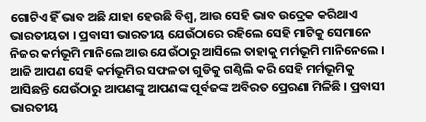ଗୋଟିଏ ହିଁ ଭାବ ଅଛି ଯାହା ହେଉଛି ବିଶ୍ୱ, ଆଉ ସେହି ଭାବ ଉଦ୍ରେକ କରିଥାଏ ଭାରତୀୟତା । ପ୍ରବାସୀ ଭାରତୀୟ ଯେଉଁଠାରେ ରହିଲେ ସେହି ମାଟିକୁ ସେମାନେ ନିଜର କର୍ମଭୂମି ମାନିଲେ ଆଉ ଯେଉଁଠାରୁ ଆସିଲେ ତାହାକୁ ମର୍ମଭୂମି ମାନିନେଲେ । ଆଜି ଆପଣ ସେହି କର୍ମଭୂମିର ସଫଳତା ଗୁଡିକୁ ଗଣ୍ଠିଲି କରି ସେହି ମର୍ମଭୂମିକୁ ଆସିଛନ୍ତି ଯେଉଁଠାରୁ ଆପଣଙ୍କୁ ଆପଣଙ୍କ ପୂର୍ବଜଙ୍କ ଅବିରତ ପ୍ରେରଣା ମିଳିଛି । ପ୍ରବାସୀ ଭାରତୀୟ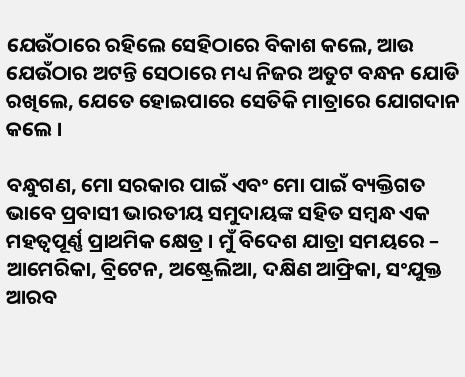ଯେଉଁଠାରେ ରହିଲେ ସେହିଠାରେ ବିକାଶ କଲେ, ଆଉ ଯେଉଁଠାର ଅଟନ୍ତି ସେଠାରେ ମଧ୍ୟ ନିଜର ଅତୁଟ ବନ୍ଧନ ଯୋଡି ରଖିଲେ, ଯେତେ ହୋଇପାରେ ସେତିକି ମାତ୍ରାରେ ଯୋଗଦାନ କଲେ ।

ବନ୍ଧୁଗଣ, ମୋ ସରକାର ପାଇଁ ଏବଂ ମୋ ପାଇଁ ବ୍ୟକ୍ତିଗତ ଭାବେ ପ୍ରବାସୀ ଭାରତୀୟ ସମୁଦାୟଙ୍କ ସହିତ ସମ୍ବନ୍ଧ ଏକ ମହତ୍ୱପୂର୍ଣ୍ଣ ପ୍ରାଥମିକ କ୍ଷେତ୍ର । ମୁଁ ବିଦେଶ ଯାତ୍ରା ସମୟରେ – ଆମେରିକା, ବ୍ରିଟେନ, ଅଷ୍ଟ୍ରେଲିଆ, ଦକ୍ଷିଣ ଆଫ୍ରିକା, ସଂଯୁକ୍ତ ଆରବ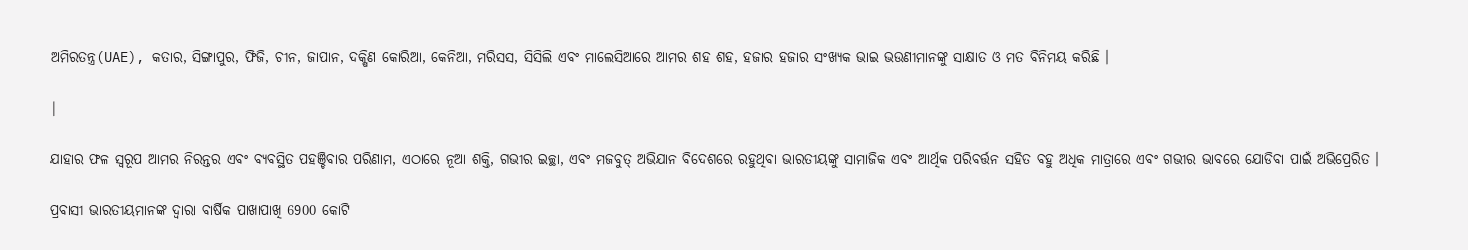ଅମିରତନ୍ତ୍ର(UAE), କତାର, ସିଙ୍ଗାପୁର, ଫିଜି, ଚୀନ, ଜାପାନ, ଦକ୍ଷିଣ କୋରିଆ, କେନିଆ, ମରିସସ, ସିସିଲି ଏବଂ ମାଲେସିଆରେ ଆମର ଶହ ଶହ, ହଜାର ହଜାର ସଂଖ୍ୟକ ଭାଇ ଭଉଣୀମାନଙ୍କୁ ସାକ୍ଷାତ ଓ ମତ ବିନିମୟ କରିଛି ।

|

ଯାହାର ଫଳ ସ୍ୱରୂପ ଆମର ନିରନ୍ତର ଏବଂ ବ୍ୟବସ୍ଥିତ ପହଞ୍ଚିବାର ପରିଣାମ, ଏଠାରେ ନୂଆ ଶକ୍ତି, ଗଭୀର ଇଚ୍ଛା, ଏବଂ ମଜବୁତ୍ ଅଭିଯାନ ବିଦେଶରେ ରହୁଥିବା ଭାରତୀୟଙ୍କୁ ସାମାଜିକ ଏବଂ ଆର୍ଥିକ ପରିବର୍ତ୍ତନ ସହିତ ବହୁ ଅଧିକ ମାତ୍ରାରେ ଏବଂ ଗଭୀର ଭାବରେ ଯୋଡିବା ପାଇଁ ଅଭିପ୍ରେରିତ ।

ପ୍ରବାସୀ ଭାରତୀୟମାନଙ୍କ ଦ୍ୱାରା ବାର୍ଷିକ ପାଖାପାଖି 6900 କୋଟି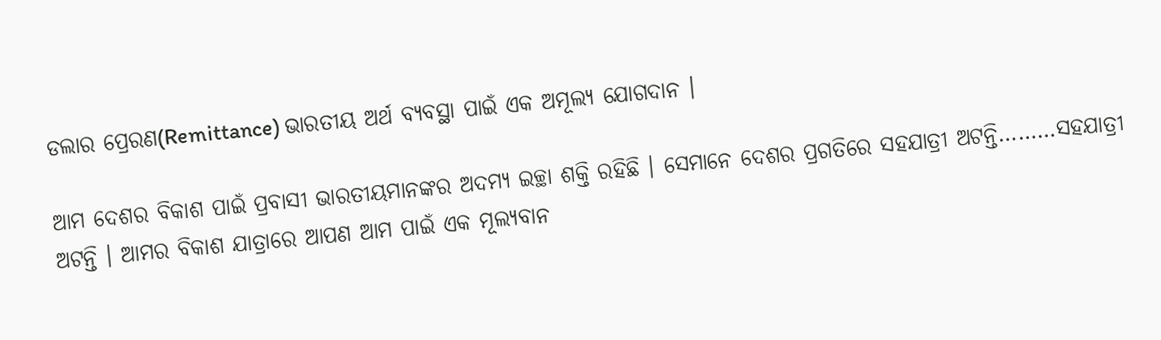ଡଲାର ପ୍ରେରଣ(Remittance) ଭାରତୀୟ ଅର୍ଥ ବ୍ୟବସ୍ଥା ପାଇଁ ଏକ ଅମୂଲ୍ୟ ଯୋଗଦାନ ।

ଆମ ଦେଶର ବିକାଶ ପାଇଁ ପ୍ରବାସୀ ଭାରତୀୟମାନଙ୍କର ଅଦମ୍ୟ ଇଚ୍ଛା ଶକ୍ତି ରହିଛି । ସେମାନେ ଦେଶର ପ୍ରଗତିରେ ସହଯାତ୍ରୀ ଅଟନ୍ତି………ସହଯାତ୍ରୀ ଅଟନ୍ତି । ଆମର ବିକାଶ ଯାତ୍ରାରେ ଆପଣ ଆମ ପାଇଁ ଏକ ମୂଲ୍ୟବାନ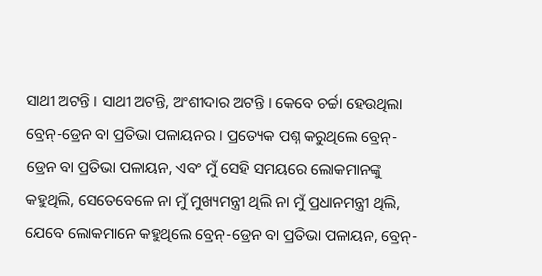ସାଥୀ ଅଟନ୍ତି । ସାଥୀ ଅଟନ୍ତି, ଅଂଶୀଦାର ଅଟନ୍ତି । କେବେ ଚର୍ଚ୍ଚା ହେଉଥିଲା ବ୍ରେନ୍-ଡ୍ରେନ ବା ପ୍ରତିଭା ପଳାୟନର । ପ୍ରତ୍ୟେକ ପଶ୍ନ କରୁଥିଲେ ବ୍ରେନ୍-ଡ୍ରେନ ବା ପ୍ରତିଭା ପଳାୟନ, ଏବଂ ମୁଁ ସେହି ସମୟରେ ଲୋକମାନଙ୍କୁ କହୁଥିଲି, ସେତେବେଳେ ନା ମୁଁ ମୁଖ୍ୟମନ୍ତ୍ରୀ ଥିଲି ନା ମୁଁ ପ୍ରଧାନମନ୍ତ୍ରୀ ଥିଲି, ଯେବେ ଲୋକମାନେ କହୁଥିଲେ ବ୍ରେନ୍-ଡ୍ରେନ ବା ପ୍ରତିଭା ପଳାୟନ, ବ୍ରେନ୍-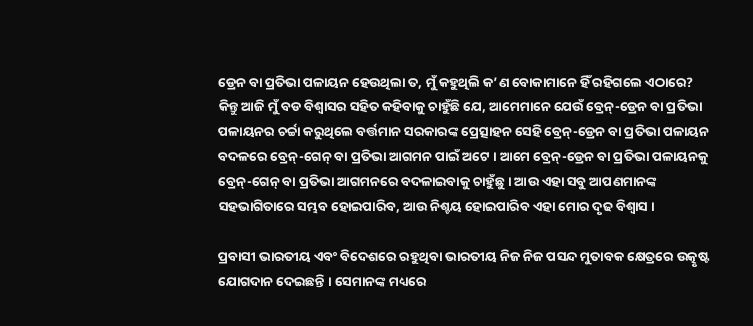ଡ୍ରେନ ବା ପ୍ରତିଭା ପଳାୟନ ହେଉଥିଲା ତ, ମୁଁ କହୁଥିଲି କ’ଣ ବୋକାମାନେ ହିଁ ରହିଗଲେ ଏଠାରେ? କିନ୍ତୁ ଆଜି ମୁଁ ବଡ ବିଶ୍ୱାସର ସହିତ କହିବାକୁ ଚାହୁଁଛି ଯେ, ଆମେମାନେ ଯେଉଁ ବ୍ରେନ୍-ଡ୍ରେନ ବା ପ୍ରତିଭା ପଳାୟନର ଚର୍ଚ୍ଚା କରୁଥିଲେ ବର୍ତ୍ତମାନ ସରକାରଙ୍କ ପ୍ରେତ୍ସାହନ ସେହି ବ୍ରେନ୍-ଡ୍ରେନ ବା ପ୍ରତିଭା ପଳାୟନ ବଦଳରେ ବ୍ରେନ୍-ଗେନ୍ ବା ପ୍ରତିଭା ଆଗମନ ପାଇଁ ଅଟେ । ଆମେ ବ୍ରେନ୍-ଡ୍ରେନ ବା ପ୍ରତିଭା ପଳାୟନକୁ ବ୍ରେନ୍-ଗେନ୍ ବା ପ୍ରତିଭା ଆଗମନରେ ବଦଳାଇବାକୁ ଚାହୁଁଛୁ । ଆଉ ଏହା ସବୁ ଆପଣମାନଙ୍କ ସହଭାଗିତାରେ ସମ୍ଭବ ହୋଇପାରିବ, ଆଉ ନିଶ୍ଚୟ ହୋଇପାରିବ ଏହା ମୋର ଦୃଢ ବିଶ୍ୱାସ ।

ପ୍ରବାସୀ ଭାରତୀୟ ଏବଂ ବିଦେଶରେ ରହୁଥିବା ଭାରତୀୟ ନିଜ ନିଜ ପସନ୍ଦ ମୁତାବକ କ୍ଷେତ୍ରରେ ଉତ୍କୃଷ୍ଟ ଯୋଗଦାନ ଦେଇଛନ୍ତି । ସେମାନଙ୍କ ମଧ୍ୟରେ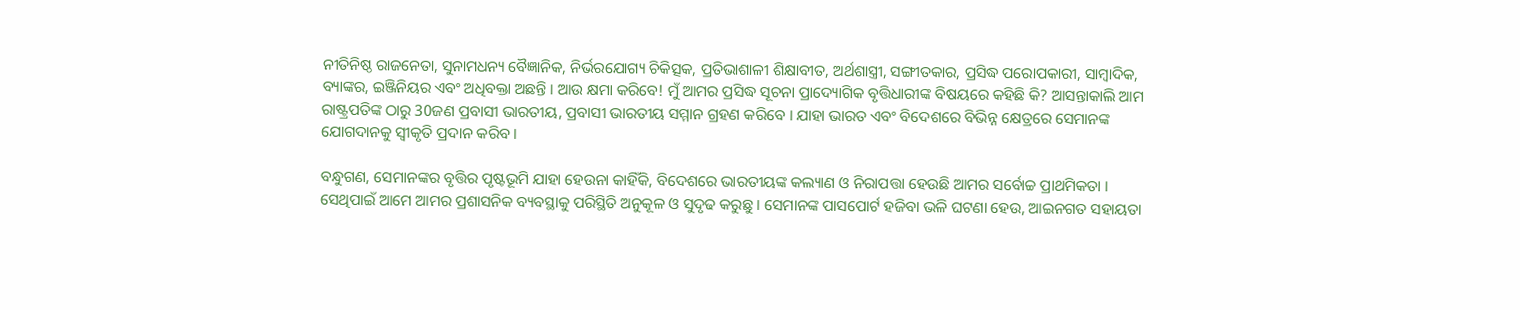ନୀତିନିଷ୍ଠ ରାଜନେତା, ସୁନାମଧନ୍ୟ ବୈଜ୍ଞାନିକ, ନିର୍ଭରଯୋଗ୍ୟ ଚିକିତ୍ସକ, ପ୍ରତିଭାଶାଳୀ ଶିକ୍ଷାବୀତ, ଅର୍ଥଶାସ୍ତ୍ରୀ, ସଙ୍ଗୀତକାର, ପ୍ରସିଦ୍ଧ ପରୋପକାରୀ, ସାମ୍ବାଦିକ, ବ୍ୟାଙ୍କର, ଇଞ୍ଜିନିୟର ଏବଂ ଅଧିବକ୍ତା ଅଛନ୍ତି । ଆଉ କ୍ଷମା କରିବେ! ମୁଁ ଆମର ପ୍ରସିଦ୍ଧ ସୂଚନା ପ୍ରାଦ୍ୟୋଗିକ ବୃତ୍ତିଧାରୀଙ୍କ ବିଷୟରେ କହିଛି କି? ଆସନ୍ତାକାଲି ଆମ ରାଷ୍ଟ୍ରପତିଙ୍କ ଠାରୁ 30ଜଣ ପ୍ରବାସୀ ଭାରତୀୟ, ପ୍ରବାସୀ ଭାରତୀୟ ସମ୍ମାନ ଗ୍ରହଣ କରିବେ । ଯାହା ଭାରତ ଏବଂ ବିଦେଶରେ ବିଭିନ୍ନ କ୍ଷେତ୍ରରେ ସେମାନଙ୍କ ଯୋଗଦାନକୁ ସ୍ୱୀକୃତି ପ୍ରଦାନ କରିବ ।

ବନ୍ଧୁଗଣ, ସେମାନଙ୍କର ବୃତ୍ତିର ପୃଷ୍ଟଭୂମି ଯାହା ହେଉନା କାହିଁକି, ବିଦେଶରେ ଭାରତୀୟଙ୍କ କଲ୍ୟାଣ ଓ ନିରାପତ୍ତା ହେଉଛି ଆମର ସର୍ବୋଚ୍ଚ ପ୍ରାଥମିକତା । ସେଥିପାଇଁ ଆମେ ଆମର ପ୍ରଶାସନିକ ବ୍ୟବସ୍ଥାକୁ ପରିସ୍ଥିତି ଅନୁକୂଳ ଓ ସୁଦୃଢ କରୁଛୁ । ସେମାନଙ୍କ ପାସପୋର୍ଟ ହଜିବା ଭଳି ଘଟଣା ହେଉ, ଆଇନଗତ ସହାୟତା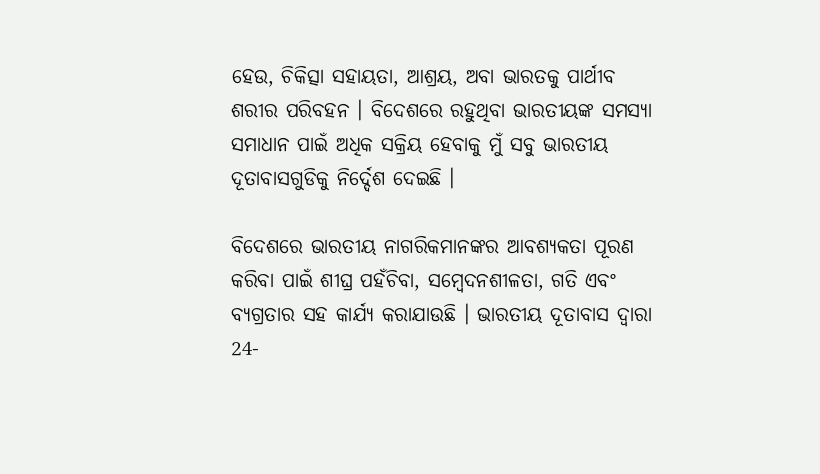ହେଉ, ଚିକିତ୍ସା ସହାୟତା, ଆଶ୍ରୟ, ଅବା ଭାରତକୁ ପାର୍ଥୀବ ଶରୀର ପରିବହନ । ବିଦେଶରେ ରହୁଥିବା ଭାରତୀୟଙ୍କ ସମସ୍ୟା ସମାଧାନ ପାଇଁ ଅଧିକ ସକ୍ରିୟ ହେବାକୁ ମୁଁ ସବୁ ଭାରତୀୟ ଦୂତାବାସଗୁଡିକୁ ନିର୍ଦ୍ଦେଶ ଦେଇଛି ।

ବିଦେଶରେ ଭାରତୀୟ ନାଗରିକମାନଙ୍କର ଆବଶ୍ୟକତା ପୂରଣ କରିବା ପାଇଁ ଶୀଘ୍ର ପହଁଚିବା, ସମ୍ବେଦନଶୀଳତା, ଗତି ଏବଂ ବ୍ୟଗ୍ରତାର ସହ କାର୍ଯ୍ୟ କରାଯାଉଛି । ଭାରତୀୟ ଦୂତାବାସ ଦ୍ୱାରା 24-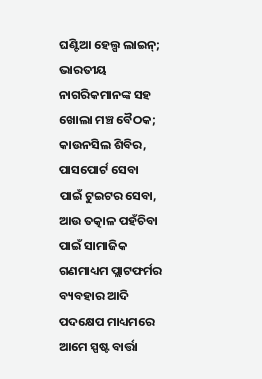ଘଣ୍ଟିଆ ହେଲ୍ପ ଲାଇନ୍; ଭାରତୀୟ ନାଗରିକମାନଙ୍କ ସହ ଖୋଲା ମଞ୍ଚ ବୈଠକ; କାଉନସିଲ ଶିବିର, ପାସପୋର୍ଟ ସେବା ପାଇଁ ଟୁଇଟର ସେବା, ଆଉ ତତ୍କାଳ ପହଁଚିବା ପାଇଁ ସାମାଜିକ ଗଣମାଧ୍ୟମ ପ୍ଲାଟଫର୍ମର ବ୍ୟବହାର ଆଦି ପଦକ୍ଷେପ ମାଧ୍ୟମରେ ଆମେ ସ୍ପଷ୍ଟ ବାର୍ତ୍ତା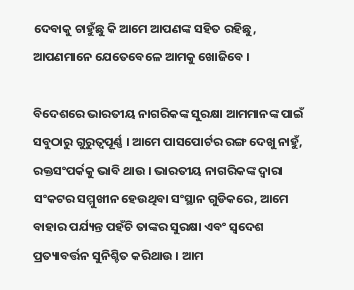ଦେବାକୁ ଚାହୁଁଛୁ କି ଆମେ ଆପଣଙ୍କ ସହିତ ରହିଛୁ, ଆପଣମାନେ ଯେତେବେଳେ ଆମକୁ ଖୋଜିବେ ।

ବିଦେଶରେ ଭାରତୀୟ ନାଗରିକଙ୍କ ସୁରକ୍ଷା ଆମମାନଙ୍କ ପାଇଁ ସବୁଠାରୁ ଗୁରୁତ୍ୱପୂର୍ଣ୍ଣ । ଆମେ ପାସପୋର୍ଟର ରଙ୍ଗ ଦେଖୁ ନାହୁଁ, ରକ୍ତସଂପର୍କକୁ ଭାବି ଥାଉ । ଭାରତୀୟ ନାଗରିକଙ୍କ ଦ୍ୱାରା ସଂକଟର ସମ୍ମୁଖୀନ ହେଉଥିବା ସଂସ୍ଥାନ ଗୁଡିକରେ, ଆମେ ବାହାର ପର୍ଯ୍ୟନ୍ତ ପହଁଚି ତାଙ୍କର ସୁରକ୍ଷା ଏବଂ ସ୍ୱଦେଶ ପ୍ରତ୍ୟାବର୍ତ୍ତନ ସୁନିଶ୍ଚିତ କରିଥାଉ । ଆମ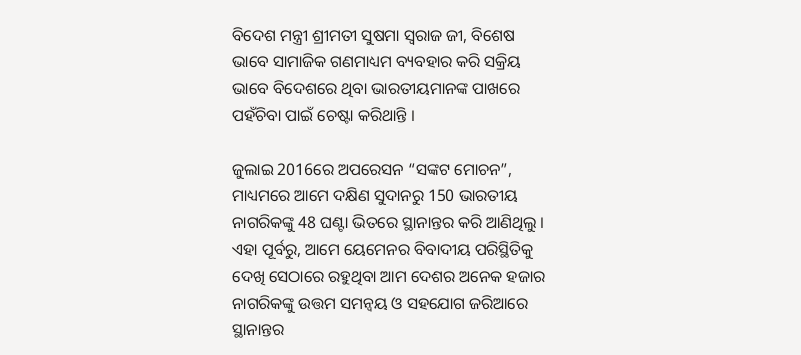ବିଦେଶ ମନ୍ତ୍ରୀ ଶ୍ରୀମତୀ ସୁଷମା ସ୍ୱରାଜ ଜୀ, ବିଶେଷ ଭାବେ ସାମାଜିକ ଗଣମାଧ୍ୟମ ବ୍ୟବହାର କରି ସକ୍ରିୟ ଭାବେ ବିଦେଶରେ ଥିବା ଭାରତୀୟମାନଙ୍କ ପାଖରେ ପହଁଚିବା ପାଇଁ ଚେଷ୍ଟା କରିଥାନ୍ତି ।

ଜୁଲାଇ 2016ରେ ଅପରେସନ “ସଙ୍କଟ ମୋଚନ”, ମାଧ୍ୟମରେ ଆମେ ଦକ୍ଷିଣ ସୁଦାନରୁ 150 ଭାରତୀୟ ନାଗରିକଙ୍କୁ 48 ଘଣ୍ଟା ଭିତରେ ସ୍ଥାନାନ୍ତର କରି ଆଣିଥିଲୁ । ଏହା ପୂର୍ବରୁ, ଆମେ ୟେମେନର ବିବାଦୀୟ ପରିସ୍ଥିତିକୁ ଦେଖି ସେଠାରେ ରହୁଥିବା ଆମ ଦେଶର ଅନେକ ହଜାର ନାଗରିକଙ୍କୁ ଉତ୍ତମ ସମନ୍ୱୟ ଓ ସହଯୋଗ ଜରିଆରେ ସ୍ଥାନାନ୍ତର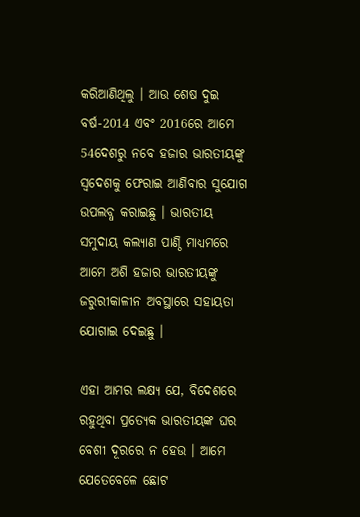କରିଆଣିଥିଲୁ । ଆଉ ଶେଷ ଦୁଇ ବର୍ଷ-2014 ଏବଂ 2016ରେ ଆମେ 54ଦେଶରୁ ନବେ ହଜାର ଭାରତୀୟଙ୍କୁ ସ୍ୱଦେଶକୁ ଫେରାଇ ଆଣିବାର ସୁଯୋଗ ଉପଲବ୍ଧ କରାଇଛୁ । ଭାରତୀୟ ସମୁଦାୟ କଲ୍ୟାଣ ପାଣ୍ଠି ମାଧ୍ୟମରେ ଆମେ ଅଶି ହଜାର ଭାରତୀୟଙ୍କୁ ଜରୁରୀକାଳୀନ ଅବସ୍ଥାରେ ସହାୟତା ଯୋଗାଇ ଦେଇଛୁ ।

ଏହା ଆମର ଲକ୍ଷ୍ୟ ଯେ, ବିଦେଶରେ ରହୁଥିବା ପ୍ରତ୍ୟେକ ଭାରତୀୟଙ୍କ ଘର ବେଶୀ ଦୂରରେ ନ ହେଉ । ଆମେ ଯେତେବେଳେ ଛୋଟ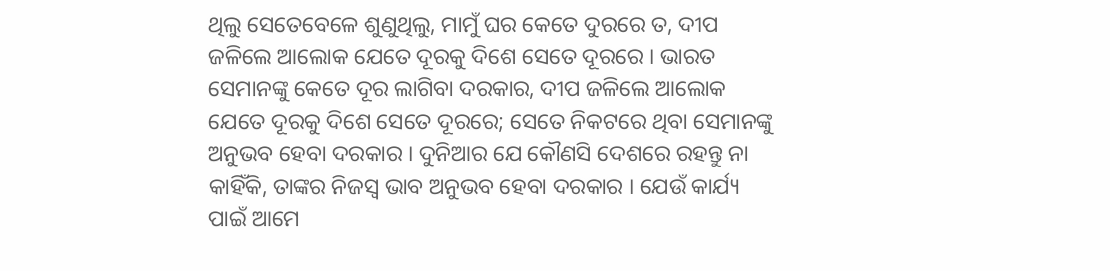ଥିଲୁ ସେତେବେଳେ ଶୁଣୁଥିଲୁ, ମାମୁଁ ଘର କେତେ ଦୁରରେ ତ, ଦୀପ ଜଳିଲେ ଆଲୋକ ଯେତେ ଦୂରକୁ ଦିଶେ ସେତେ ଦୂରରେ । ଭାରତ ସେମାନଙ୍କୁ କେତେ ଦୂର ଲାଗିବା ଦରକାର, ଦୀପ ଜଳିଲେ ଆଲୋକ ଯେତେ ଦୂରକୁ ଦିଶେ ସେତେ ଦୂରରେ; ସେତେ ନିକଟରେ ଥିବା ସେମାନଙ୍କୁ ଅନୁଭବ ହେବା ଦରକାର । ଦୁନିଆର ଯେ କୌଣସି ଦେଶରେ ରହନ୍ତୁ ନା କାହିଁକି, ତାଙ୍କର ନିଜସ୍ୱ ଭାବ ଅନୁଭବ ହେବା ଦରକାର । ଯେଉଁ କାର୍ଯ୍ୟ ପାଇଁ ଆମେ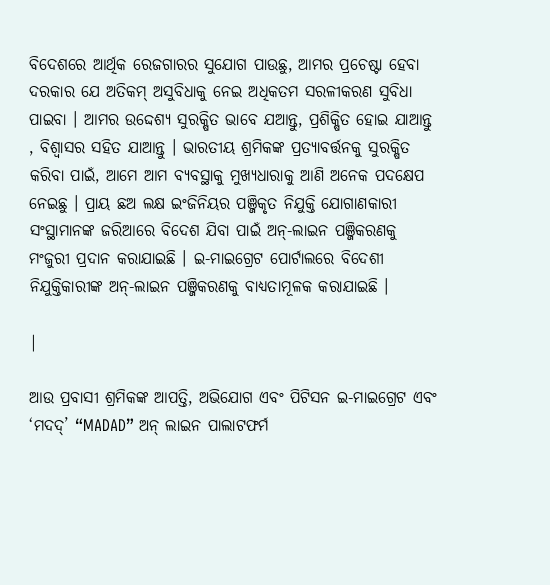ବିଦେଶରେ ଆର୍ଥିକ ରେଜଗାରର ସୁଯୋଗ ପାଉଛୁ, ଆମର ପ୍ରଚେଷ୍ଟା ହେବା ଦରକାର ଯେ ଅତିକମ୍ ଅସୁବିଧାକୁ ନେଇ ଅଧିକତମ ସରଳୀକରଣ ସୁବିଧା ପାଇବା । ଆମର ଉଦ୍ଦେଶ୍ୟ ସୁରକ୍ଷିତ ଭାବେ ଯଆନ୍ତୁ, ପ୍ରଶିକ୍ଷିତ ହୋଇ ଯାଆନ୍ତୁ , ବିଶ୍ୱାସର ସହିତ ଯାଆନ୍ତୁ । ଭାରତୀୟ ଶ୍ରମିକଙ୍କ ପ୍ରତ୍ୟାବର୍ତ୍ତନକୁ ସୁରକ୍ଷିତ କରିବା ପାଇଁ, ଆମେ ଆମ ବ୍ୟବସ୍ଥାକୁ ମୁଖ୍ୟଧାରାକୁ ଆଣି ଅନେକ ପଦକ୍ଷେପ ନେଇଛୁ । ପ୍ରାୟ ଛଅ ଲକ୍ଷ ଇଂଜିନିୟର ପଞ୍ଜିକୃତ ନିଯୁକ୍ତି ଯୋଗାଣକାରୀ ସଂସ୍ଥାମାନଙ୍କ ଜରିଆରେ ବିଦେଶ ଯିବା ପାଇଁ ଅନ୍-ଲାଇନ ପଞ୍ଜିକରଣକୁ ମଂଜୁରୀ ପ୍ରଦାନ କରାଯାଇଛି । ଇ-ମାଇଗ୍ରେଟ ପୋର୍ଟାଲରେ ବିଦେଶୀ ନିଯୁକ୍ତିକାରୀଙ୍କ ଅନ୍-ଲାଇନ ପଞ୍ଜିକରଣକୁ ବାଧ୍ୟତାମୂଳକ କରାଯାଇଛି ।

|

ଆଉ ପ୍ରବାସୀ ଶ୍ରମିକଙ୍କ ଆପତ୍ତି, ଅଭିଯୋଗ ଏବଂ ପିଟିସନ ଇ-ମାଇଗ୍ରେଟ ଏବଂ ‘ମଦଦ୍’ “MADAD” ଅନ୍ ଲାଇନ ପାଲାଟଫର୍ମ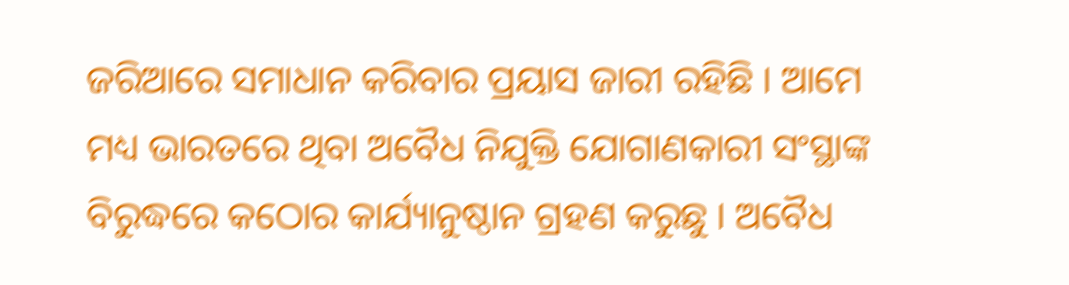ଜରିଆରେ ସମାଧାନ କରିବାର ପ୍ରୟାସ ଜାରୀ ରହିଛି । ଆମେ ମଧ୍ୟ ଭାରତରେ ଥିବା ଅବୈଧ ନିଯୁକ୍ତି ଯୋଗାଣକାରୀ ସଂସ୍ଥାଙ୍କ ବିରୁଦ୍ଧରେ କଠୋର କାର୍ଯ୍ୟାନୁଷ୍ଠାନ ଗ୍ରହଣ କରୁଛୁ । ଅବୈଧ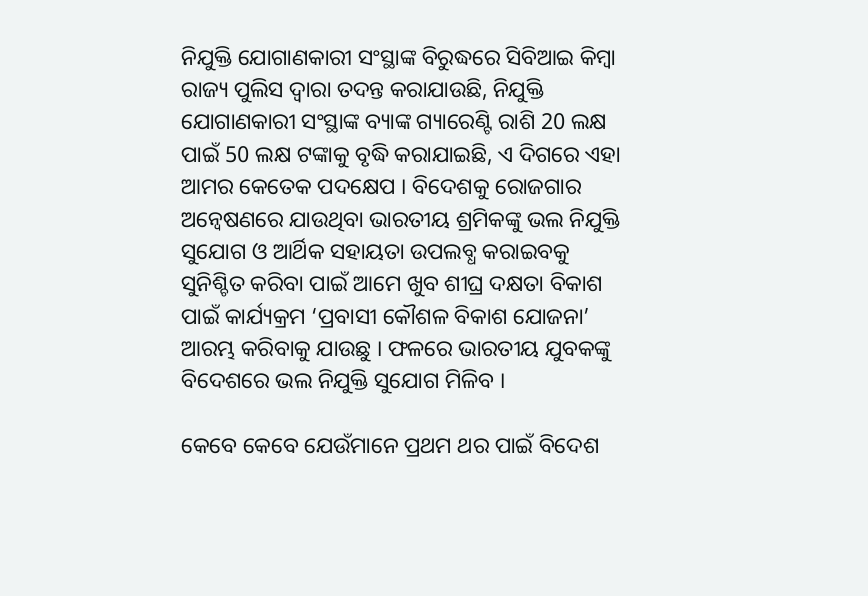ନିଯୁକ୍ତି ଯୋଗାଣକାରୀ ସଂସ୍ଥାଙ୍କ ବିରୁଦ୍ଧରେ ସିବିଆଇ କିମ୍ବା ରାଜ୍ୟ ପୁଲିସ ଦ୍ୱାରା ତଦନ୍ତ କରାଯାଉଛି, ନିଯୁକ୍ତି ଯୋଗାଣକାରୀ ସଂସ୍ଥାଙ୍କ ବ୍ୟାଙ୍କ ଗ୍ୟାରେଣ୍ଟି ରାଶି 20 ଲକ୍ଷ ପାଇଁ 50 ଲକ୍ଷ ଟଙ୍କାକୁ ବୃଦ୍ଧି କରାଯାଇଛି, ଏ ଦିଗରେ ଏହା ଆମର କେତେକ ପଦକ୍ଷେପ । ବିଦେଶକୁ ରୋଜଗାର ଅନ୍ୱେଷଣରେ ଯାଉଥିବା ଭାରତୀୟ ଶ୍ରମିକଙ୍କୁ ଭଲ ନିଯୁକ୍ତି ସୁଯୋଗ ଓ ଆର୍ଥିକ ସହାୟତା ଉପଲବ୍ଧ କରାଇବକୁ ସୁନିଶ୍ଚିତ କରିବା ପାଇଁ ଆମେ ଖୁବ ଶୀଘ୍ର ଦକ୍ଷତା ବିକାଶ ପାଇଁ କାର୍ଯ୍ୟକ୍ରମ ‘ପ୍ରବାସୀ କୌଶଳ ବିକାଶ ଯୋଜନା’ ଆରମ୍ଭ କରିବାକୁ ଯାଉଛୁ । ଫଳରେ ଭାରତୀୟ ଯୁବକଙ୍କୁ ବିଦେଶରେ ଭଲ ନିଯୁକ୍ତି ସୁଯୋଗ ମିଳିବ ।

କେବେ କେବେ ଯେଉଁମାନେ ପ୍ରଥମ ଥର ପାଇଁ ବିଦେଶ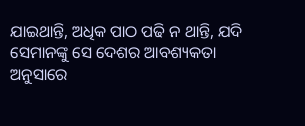ଯାଇଥାନ୍ତି, ଅଧିକ ପାଠ ପଢି ନ ଥାନ୍ତି, ଯଦି ସେମାନଙ୍କୁ ସେ ଦେଶର ଆବଶ୍ୟକତା ଅନୁସାରେ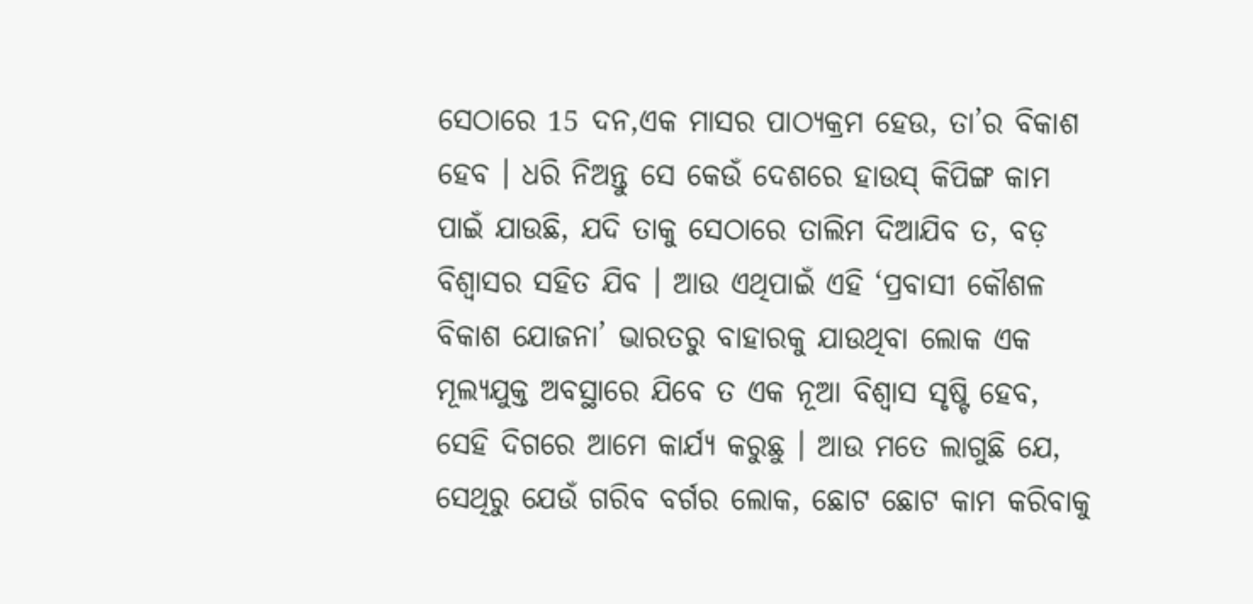ସେଠାରେ 15 ଦନ,ଏକ ମାସର ପାଠ୍ୟକ୍ରମ ହେଉ, ତା’ର ବିକାଶ ହେବ । ଧରି ନିଅନ୍ତୁ ସେ କେଉଁ ଦେଶରେ ହାଉସ୍ କିପିଙ୍ଗ କାମ ପାଇଁ ଯାଉଛି, ଯଦି ତାକୁ ସେଠାରେ ତାଲିମ ଦିଆଯିବ ତ, ବଡ଼ ବିଶ୍ୱାସର ସହିତ ଯିବ । ଆଉ ଏଥିପାଇଁ ଏହି ‘ପ୍ରବାସୀ କୌଶଳ ବିକାଶ ଯୋଜନା’ ଭାରତରୁ ବାହାରକୁ ଯାଉଥିବା ଲୋକ ଏକ ମୂଲ୍ୟଯୁକ୍ତ ଅବସ୍ଥାରେ ଯିବେ ତ ଏକ ନୂଆ ବିଶ୍ୱାସ ସୃଷ୍ଟି ହେବ, ସେହି ଦିଗରେ ଆମେ କାର୍ଯ୍ୟ କରୁଛୁ । ଆଉ ମତେ ଲାଗୁଛି ଯେ, ସେଥିରୁ ଯେଉଁ ଗରିବ ବର୍ଗର ଲୋକ, ଛୋଟ ଛୋଟ କାମ କରିବାକୁ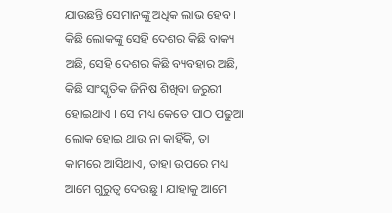ଯାଉଛନ୍ତି ସେମାନଙ୍କୁ ଅଧିକ ଲାଭ ହେବ । କିଛି ଲୋକଙ୍କୁ ସେହି ଦେଶର କିଛି ବାକ୍ୟ ଅଛି, ସେହି ଦେଶର କିଛି ବ୍ୟବହାର ଅଛି, କିଛି ସାଂସ୍କୃତିକ ଜିନିଷ ଶିଖିବା ଜରୁରୀ ହୋଇଥାଏ । ସେ ମଧ୍ୟ କେତେ ପାଠ ପଢୁଆ ଲୋକ ହୋଇ ଥାଉ ନା କାହିଁକି, ତା କାମରେ ଆସିଥାଏ, ତାହା ଉପରେ ମଧ୍ୟ ଆମେ ଗୁରୁତ୍ୱ ଦେଉଛୁ । ଯାହାକୁ ଆମେ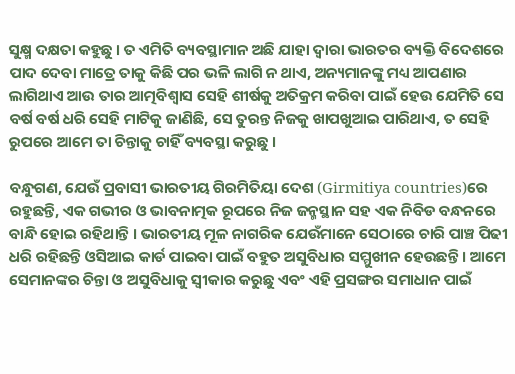ସୁକ୍ଷ୍ମ ଦକ୍ଷତା କହୁଛୁ । ତ ଏମିତି ବ୍ୟବସ୍ଥାମାନ ଅଛି ଯାହା ଦ୍ୱାରା ଭାରତର ବ୍ୟକ୍ତି ବିଦେଶରେ ପାଦ ଦେବା ମାତ୍ରେ ତାକୁ କିଛି ପର ଭଳି ଲାଗି ନ ଥାଏ, ଅନ୍ୟମାନଙ୍କୁ ମଧ୍ୟ ଆପଣାର ଲାଗିଥାଏ ଆଉ ତାର ଆତ୍ମବିଶ୍ୱାସ ସେହି ଶୀର୍ଷକୁ ଅତିକ୍ରମ କରିବା ପାଇଁ ହେଉ ଯେମିତି ସେ ବର୍ଷ ବର୍ଷ ଧରି ସେହି ମାଟିକୁ ଜାଣିଛି, ସେ ତୁରନ୍ତ ନିଜକୁ ଖାପଖୁଆଇ ପାରିଥାଏ, ତ ସେହି ରୁପରେ ଆମେ ତା ଚିନ୍ତାକୁ ଚାହିଁ ବ୍ୟବସ୍ଥା କରୁଛୁ ।

ବନ୍ଧୁଗଣ, ଯେଉଁ ପ୍ରବାସୀ ଭାରତୀୟ ଗିରମିତିୟା ଦେଶ (Girmitiya countries)ରେ ରହୁଛନ୍ତି, ଏକ ଗଭୀର ଓ ଭାବନାତ୍ମକ ରୂପରେ ନିଜ ଜନ୍ମସ୍ଥାନ ସହ ଏକ ନିବିଡ ବନ୍ଧନରେ ବାନ୍ଧି ହୋଇ ରହିଥାନ୍ତି । ଭାରତୀୟ ମୂଳ ନାଗରିକ ଯେଉଁମାନେ ସେଠାରେ ଚାରି ପାଞ୍ଚ ପିଢୀ ଧରି ରହିଛନ୍ତି ଓସିଆଇ କାର୍ଡ ପାଇବା ପାଇଁ ବହୁତ ଅସୁବିଧାର ସମ୍ମୁଖୀନ ହେଉଛନ୍ତି । ଆମେ ସେମାନଙ୍କର ଚିନ୍ତା ଓ ଅସୁବିଧାକୁ ସ୍ୱୀକାର କରୁଛୁ ଏବଂ ଏହି ପ୍ରସଙ୍ଗର ସମାଧାନ ପାଇଁ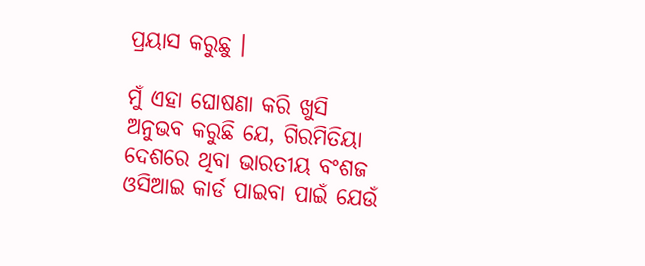ପ୍ରୟାସ କରୁଛୁ ।

ମୁଁ ଏହା ଘୋଷଣା କରି ଖୁସି ଅନୁଭବ କରୁଛି ଯେ, ଗିରମିତିୟା ଦେଶରେ ଥିବା ଭାରତୀୟ ବଂଶଜ ଓସିଆଇ କାର୍ଡ ପାଇବା ପାଇଁ ଯେଉଁ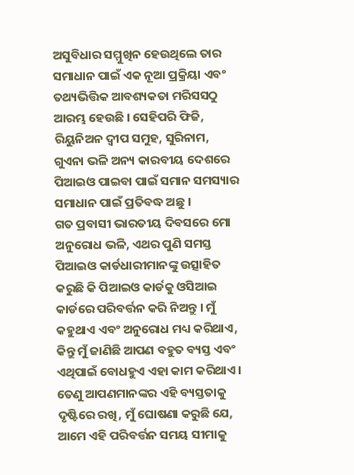ଅସୁବିଧାର ସମ୍ମୁଖିନ ହେଉଥିଲେ ତାର ସମାଧାନ ପାଇଁ ଏକ ନୂଆ ପ୍ରକ୍ରିୟା ଏବଂ ତଥ୍ୟଭିତ୍ତିକ ଆବଶ୍ୟକତା ମରିସସଠୁ ଆରମ୍ଭ ହେଉଛି । ସେହିପରି ଫିଜି, ରିୟୁନିଅନ ଦ୍ୱୀପ ସମୁହ, ସୁରିନାମ, ଗୁଏନା ଭଳି ଅନ୍ୟ କାରବୀୟ ଦେଶରେ ପିଆଇଓ ପାଇବା ପାଇଁ ସମାନ ସମସ୍ୟାର ସମାଧାନ ପାଇଁ ପ୍ରତିବଦ୍ଧ ଅଛୁ ।
ଗତ ପ୍ରବାସୀ ଭାରତୀୟ ଦିବସରେ ମୋ ଅନୁରୋଧ ଭଳି, ଏଥର ପୁଣି ସମସ୍ତ ପିଆଇଓ କାର୍ଡଧାରୀମାନଙ୍କୁ ଉତ୍ସାହିତ କରୁଛି କି ପିଆଇଓ କାର୍ଡକୁ ଓସିଆଇ କାର୍ଡରେ ପରିବର୍ତ୍ତନ କରି ନିଅନ୍ତୁ । ମୁଁ କହୁଥାଏ ଏବଂ ଅନୁରୋଧ ମଧ୍ୟ କରିଥାଏ, କିନ୍ତୁ ମୁଁ ଜାଣିଛି ଆପଣ ବହୁତ ବ୍ୟସ୍ତ ଏବଂ ଏଥିପାଇଁ ବୋଧହୁଏ ଏହା କାମ କରିଥାଏ । ତେଣୁ ଆପଣମାନଙ୍କର ଏହି ବ୍ୟସ୍ତତାକୁ ଦୃଷ୍ଟିରେ ରଖି, ମୁଁ ଘୋଷଣା କରୁଛି ଯେ, ଆମେ ଏହି ପରିବର୍ତ୍ତନ ସମୟ ସୀମାକୁ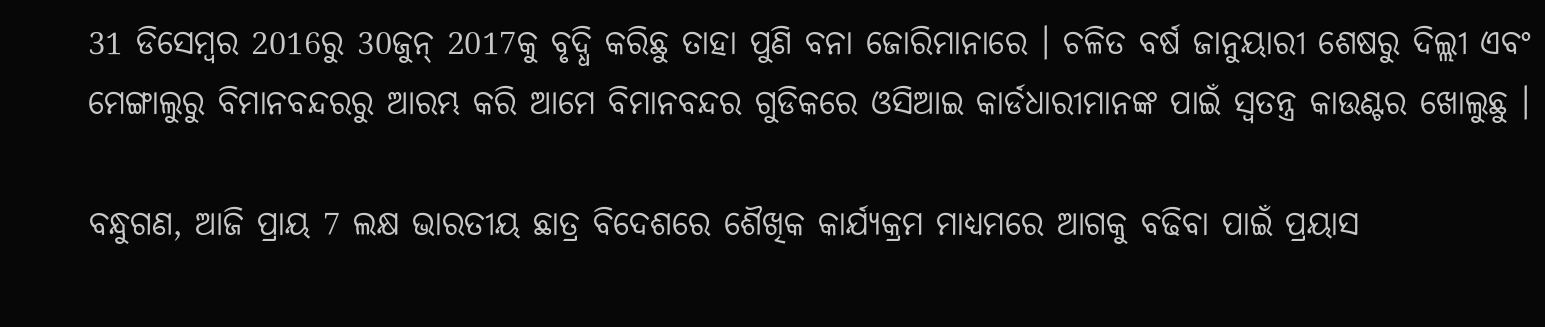31 ଡିସେମ୍ବର 2016ରୁ 30ଜୁନ୍ 2017କୁ ବୃଦ୍ଧି କରିଛୁ ତାହା ପୁଣି ବନା ଜୋରିମାନାରେ । ଚଳିତ ବର୍ଷ ଜାନୁୟାରୀ ଶେଷରୁ ଦିଲ୍ଲୀ ଏବଂ ମେଙ୍ଗାଲୁରୁ ବିମାନବନ୍ଦରରୁ ଆରମ୍ଭ କରି ଆମେ ବିମାନବନ୍ଦର ଗୁଡିକରେ ଓସିଆଇ କାର୍ଡଧାରୀମାନଙ୍କ ପାଇଁ ସ୍ୱତନ୍ତ୍ର କାଉଣ୍ଟର ଖୋଲୁଛୁ ।

ବନ୍ଧୁଗଣ, ଆଜି ପ୍ରାୟ 7 ଲକ୍ଷ ଭାରତୀୟ ଛାତ୍ର ବିଦେଶରେ ଶୈଖିକ କାର୍ଯ୍ୟକ୍ରମ ମାଧ୍ୟମରେ ଆଗକୁ ବଢିବା ପାଇଁ ପ୍ରୟାସ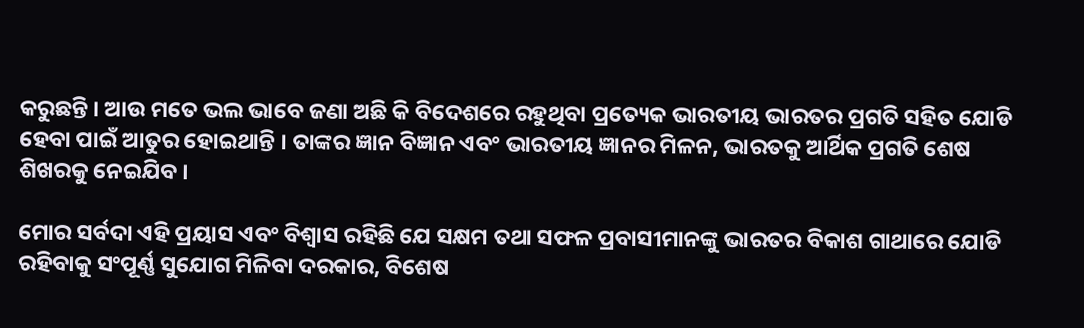କରୁଛନ୍ତି । ଆଉ ମତେ ଭଲ ଭାବେ ଜଣା ଅଛି କି ବିଦେଶରେ ରହୁଥିବା ପ୍ରତ୍ୟେକ ଭାରତୀୟ ଭାରତର ପ୍ରଗତି ସହିତ ଯୋଡି ହେବା ପାଇଁ ଆତୁର ହୋଇଥାନ୍ତି । ତାଙ୍କର ଜ୍ଞାନ ବିଜ୍ଞାନ ଏବଂ ଭାରତୀୟ ଜ୍ଞାନର ମିଳନ, ଭାରତକୁ ଆର୍ଥିକ ପ୍ରଗତି ଶେଷ ଶିଖରକୁ ନେଇଯିବ ।

ମୋର ସର୍ବଦା ଏହି ପ୍ରୟାସ ଏବଂ ବିଶ୍ୱାସ ରହିଛି ଯେ ସକ୍ଷମ ତଥା ସଫଳ ପ୍ରବାସୀମାନଙ୍କୁ ଭାରତର ବିକାଶ ଗାଥାରେ ଯୋଡି ରହିବାକୁ ସଂପୂର୍ଣ୍ଣ ସୁଯୋଗ ମିଳିବା ଦରକାର, ବିଶେଷ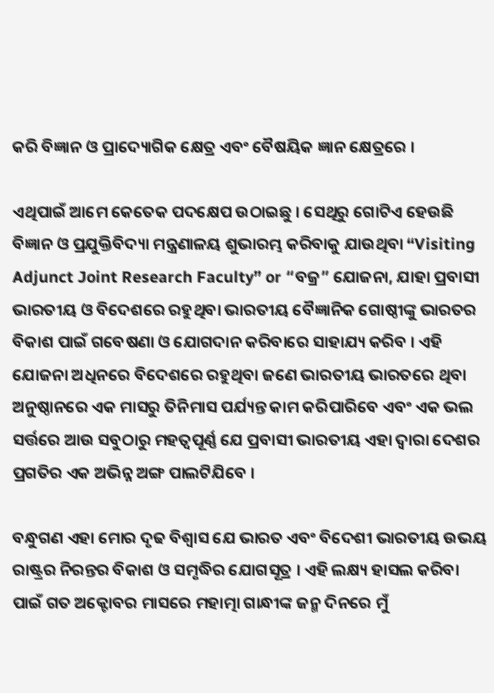କରି ବିଜ୍ଞାନ ଓ ପ୍ରାଦ୍ୟୋଗିକ କ୍ଷେତ୍ର ଏବଂ ବୈଷୟିକ ଜ୍ଞାନ କ୍ଷେତ୍ରରେ ।

ଏଥିପାଇଁ ଆମେ କେତେକ ପଦକ୍ଷେପ ଉଠାଇଛୁ । ସେଥିରୁ ଗୋଟିଏ ହେଉଛି ବିଜ୍ଞାନ ଓ ପ୍ରଯୁକ୍ତିବିଦ୍ୟା ମନ୍ତ୍ରଣାଳୟ ଶୁଭାରମ୍ଭ କରିବାକୁ ଯାଉଥିବା “Visiting Adjunct Joint Research Faculty” or “ବଜ୍ର” ଯୋଜନା, ଯାହା ପ୍ରବାସୀ ଭାରତୀୟ ଓ ବିଦେଶରେ ରହୁଥିବା ଭାରତୀୟ ବୈଜ୍ଞାନିକ ଗୋଷ୍ଠୀଙ୍କୁ ଭାରତର ବିକାଶ ପାଇଁ ଗବେଷଣା ଓ ଯୋଗଦାନ କରିବାରେ ସାହାଯ୍ୟ କରିବ । ଏହି ଯୋଜନା ଅଧିନରେ ବିଦେଶରେ ରହୁଥିବା ଜଣେ ଭାରତୀୟ ଭାରତରେ ଥିବା ଅନୁଷ୍ଠାନରେ ଏକ ମାସରୁ ତିନିମାସ ପର୍ଯ୍ୟନ୍ତ କାମ କରିପାରିବେ ଏବଂ ଏକ ଭଲ ସର୍ତ୍ତରେ ଆଉ ସବୁଠାରୁ ମହତ୍ୱପୂର୍ଣ୍ଣ ଯେ ପ୍ରବାସୀ ଭାରତୀୟ ଏହା ଦ୍ୱାରା ଦେଶର ପ୍ରଗତିର ଏକ ଅଭିନ୍ନ ଅଙ୍ଗ ପାଲଟିଯିବେ ।

ବନ୍ଧୁଗଣ ଏହା ମୋର ଦୃଢ ବିଶ୍ୱାସ ଯେ ଭାରତ ଏବଂ ବିଦେଶୀ ଭାରତୀୟ ଉଭୟ ରାଷ୍ଟ୍ରର ନିରନ୍ତର ବିକାଶ ଓ ସମୃଦ୍ଧିର ଯୋଗସୂତ୍ର । ଏହି ଲକ୍ଷ୍ୟ ହାସଲ କରିବା ପାଇଁ ଗତ ଅକ୍ଟୋବର ମାସରେ ମହାତ୍ମା ଗାନ୍ଧୀଙ୍କ ଜନ୍ମ ଦିନରେ ମୁଁ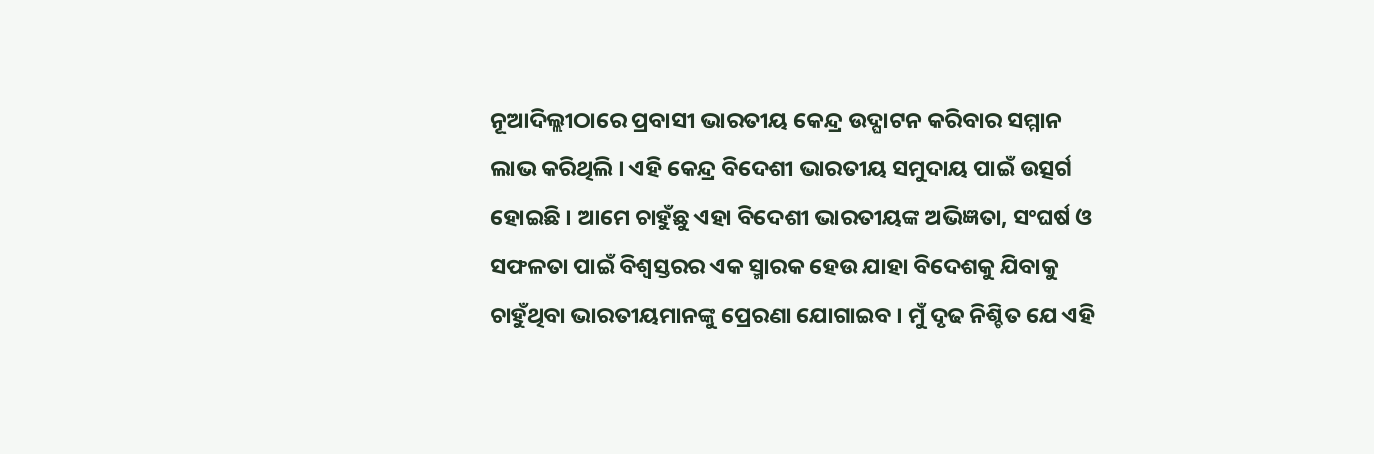ନୂଆଦିଲ୍ଲୀଠାରେ ପ୍ରବାସୀ ଭାରତୀୟ କେନ୍ଦ୍ର ଉଦ୍ଘାଟନ କରିବାର ସମ୍ମାନ ଲାଭ କରିଥିଲି । ଏହି କେନ୍ଦ୍ର ବିଦେଶୀ ଭାରତୀୟ ସମୁଦାୟ ପାଇଁ ଉତ୍ସର୍ଗ ହୋଇଛି । ଆମେ ଚାହୁଁଛୁ ଏହା ବିଦେଶୀ ଭାରତୀୟଙ୍କ ଅଭିଜ୍ଞତା, ସଂଘର୍ଷ ଓ ସଫଳତା ପାଇଁ ବିଶ୍ୱସ୍ତରର ଏକ ସ୍ମାରକ ହେଉ ଯାହା ବିଦେଶକୁ ଯିବାକୁ ଚାହୁଁଥିବା ଭାରତୀୟମାନଙ୍କୁ ପ୍ରେରଣା ଯୋଗାଇବ । ମୁଁ ଦୃଢ ନିଶ୍ଚିତ ଯେ ଏହି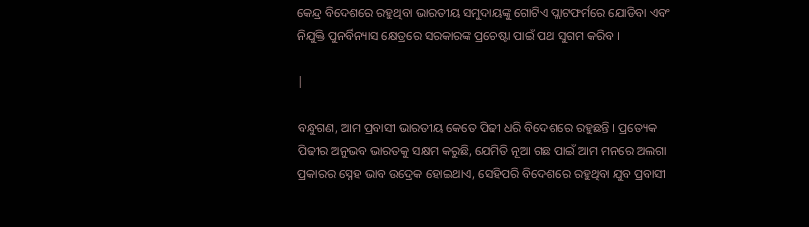କେନ୍ଦ୍ର ବିଦେଶରେ ରହୁଥିବା ଭାରତୀୟ ସମୁଦାୟଙ୍କୁ ଗୋଟିଏ ପ୍ଲାଟଫର୍ମରେ ଯୋଡିବା ଏବଂ ନିଯୁକ୍ତି ପୁନର୍ବିନ୍ୟାସ କ୍ଷେତ୍ରରେ ସରକାରଙ୍କ ପ୍ରଚେଷ୍ଟା ପାଇଁ ପଥ ସୁଗମ କରିବ ।

|

ବନ୍ଧୁଗଣ, ଆମ ପ୍ରବାସୀ ଭାରତୀୟ କେତେ ପିଢୀ ଧରି ବିଦେଶରେ ରହୁଛନ୍ତି । ପ୍ରତ୍ୟେକ ପିଢୀର ଅନୁଭବ ଭାରତକୁ ସକ୍ଷମ କରୁଛି, ଯେମିତି ନୂଆ ଗଛ ପାଇଁ ଆମ ମନରେ ଅଲଗା ପ୍ରକାରର ସ୍ନେହ ଭାବ ଉଦ୍ରେକ ହୋଇଥାଏ, ସେହିପରି ବିଦେଶରେ ରହୁଥିବା ଯୁବ ପ୍ରବାସୀ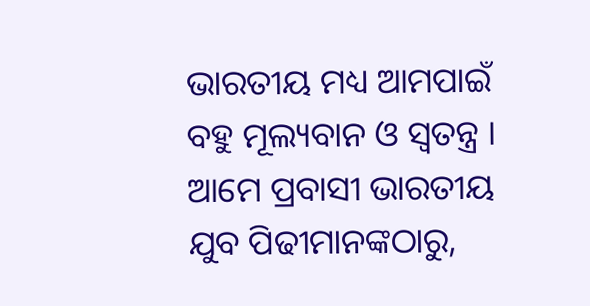ଭାରତୀୟ ମଧ୍ୟ ଆମପାଇଁ ବହୁ ମୂଲ୍ୟବାନ ଓ ସ୍ଵତନ୍ତ୍ର । ଆମେ ପ୍ରବାସୀ ଭାରତୀୟ ଯୁବ ପିଢୀମାନଙ୍କଠାରୁ,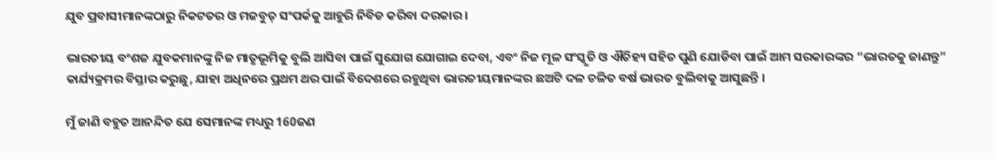ଯୁବ ପ୍ରବାସୀମାନଙ୍କଠାରୁ ନିକଟତର ଓ ମଜବୁତ୍ ସଂପର୍କକୁ ଆହୁରି ନିବିଡ କରିବା ଦରକାର ।

ଭାରତୀୟ ବଂଶଜ ଯୁବକମାନଙ୍କୁ ନିଜ ମାତୃଭୂମିକୁ ବୁଲି ଆସିବା ପାଇଁ ସୁଯୋଗ ଯୋଗାଇ ଦେବା, ଏବଂ ନିଜ ମୂଳ ସଂସ୍କୃତି ଓ ଐତିହ୍ୟ ସହିତ ପୁଣି ଯୋଡିବା ପାଇଁ ଆମ ସରକାରଙ୍କର “ଭାରତକୁ ଜାଣନ୍ତୁ” କାର୍ଯ୍ୟକ୍ରମର ବିସ୍ତାର କରୁଛୁ, ଯାହା ଅଧିନରେ ପ୍ରଥମ ଥର ପାଇଁ ବିଦେଶରେ ରହୁଥିବା ଭାରତୀୟମାନଙ୍କର ଛଅଟି ଦଳ ଚଳିତ ବର୍ଷ ଭାରତ ବୁଲିବାକୁ ଆସୁଛନ୍ତି ।

ମୁଁ ଜାଣି ବହୁତ ଆନନ୍ଦିତ ଯେ ସେମାନଙ୍କ ମଧ୍ୟରୁ 160ଜଣ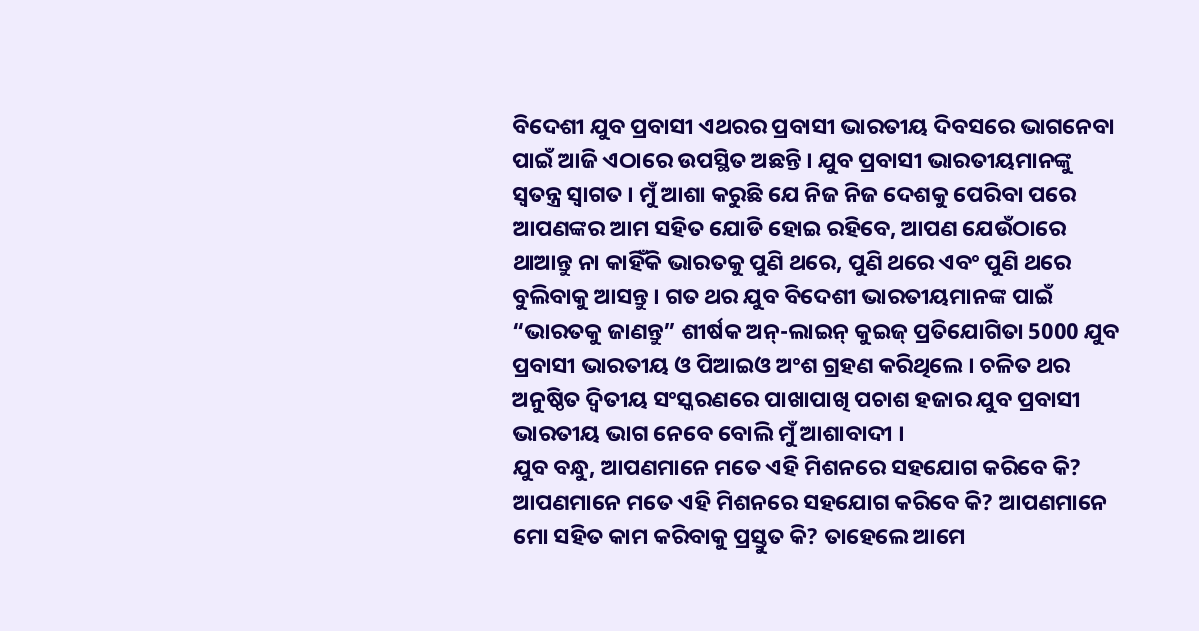ବିଦେଶୀ ଯୁବ ପ୍ରବାସୀ ଏଥରର ପ୍ରବାସୀ ଭାରତୀୟ ଦିବସରେ ଭାଗନେବା ପାଇଁ ଆଜି ଏଠାରେ ଉପସ୍ଥିତ ଅଛନ୍ତି । ଯୁବ ପ୍ରବାସୀ ଭାରତୀୟମାନଙ୍କୁ ସ୍ୱତନ୍ତ୍ର ସ୍ୱାଗତ । ମୁଁ ଆଶା କରୁଛି ଯେ ନିଜ ନିଜ ଦେଶକୁ ପେରିବା ପରେ ଆପଣଙ୍କର ଆମ ସହିତ ଯୋଡି ହୋଇ ରହିବେ, ଆପଣ ଯେଉଁଠାରେ ଥାଆନ୍ତୁ ନା କାହିଁକି ଭାରତକୁ ପୁଣି ଥରେ, ପୁଣି ଥରେ ଏବଂ ପୁଣି ଥରେ ବୁଲିବାକୁ ଆସନ୍ତୁ । ଗତ ଥର ଯୁବ ବିଦେଶୀ ଭାରତୀୟମାନଙ୍କ ପାଇଁ “ଭାରତକୁ ଜାଣନ୍ତୁ” ଶୀର୍ଷକ ଅନ୍-ଲାଇନ୍ କୁଇଜ୍ ପ୍ରତିଯୋଗିତା 5000 ଯୁବ ପ୍ରବାସୀ ଭାରତୀୟ ଓ ପିଆଇଓ ଅଂଶ ଗ୍ରହଣ କରିଥିଲେ । ଚଳିତ ଥର ଅନୁଷ୍ଠିତ ଦ୍ୱିତୀୟ ସଂସ୍କରଣରେ ପାଖାପାଖି ପଚାଶ ହଜାର ଯୁବ ପ୍ରବାସୀ ଭାରତୀୟ ଭାଗ ନେବେ ବୋଲି ମୁଁ ଆଶାବାଦୀ ।
ଯୁବ ବନ୍ଧୁ, ଆପଣମାନେ ମତେ ଏହି ମିଶନରେ ସହଯୋଗ କରିବେ କି? ଆପଣମାନେ ମତେ ଏହି ମିଶନରେ ସହଯୋଗ କରିବେ କି? ଆପଣମାନେ ମୋ ସହିତ କାମ କରିବାକୁ ପ୍ରସ୍ତୁତ କି? ତାହେଲେ ଆମେ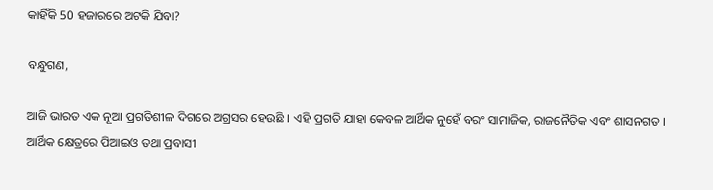କାହିଁକି 50 ହଜାରରେ ଅଟକି ଯିବା?

ବନ୍ଧୁଗଣ,

ଆଜି ଭାରତ ଏକ ନୂଆ ପ୍ରଗତିଶୀଳ ଦିଗରେ ଅଗ୍ରସର ହେଉଛି । ଏହି ପ୍ରଗତି ଯାହା କେବଳ ଆର୍ଥିକ ନୁହେଁ ବରଂ ସାମାଜିକ, ରାଜନୈତିକ ଏବଂ ଶାସନଗତ । ଆର୍ଥିକ କ୍ଷେତ୍ରରେ ପିଆଇଓ ତଥା ପ୍ରବାସୀ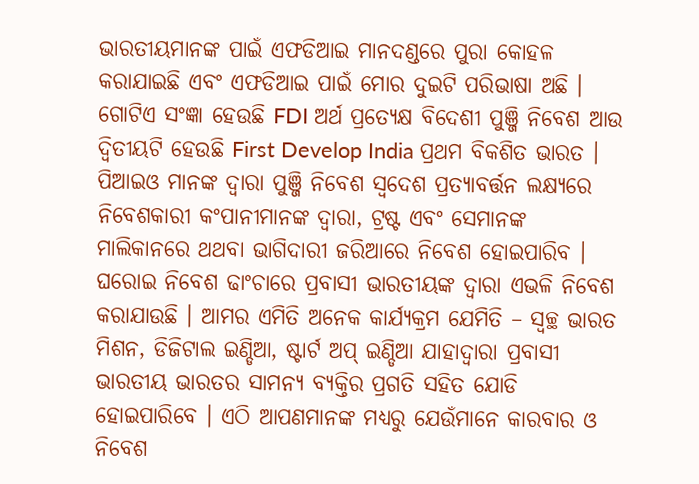ଭାରତୀୟମାନଙ୍କ ପାଇଁ ଏଫଡିଆଇ ମାନଦଣ୍ଡରେ ପୁରା କୋହଳ କରାଯାଇଛି ଏବଂ ଏଫଡିଆଇ ପାଇଁ ମୋର ଦୁଇଟି ପରିଭାଷା ଅଛି । ଗୋଟିଏ ସଂଜ୍ଞା ହେଉଛି FDI ଅର୍ଥ ପ୍ରତ୍ୟେକ୍ଷ ବିଦେଶୀ ପୁଞ୍ଜି ନିବେଶ ଆଉ ଦ୍ୱିତୀୟଟି ହେଉଛି First Develop India ପ୍ରଥମ ବିକଶିତ ଭାରତ । ପିଆଇଓ ମାନଙ୍କ ଦ୍ୱାରା ପୁଞ୍ଜି ନିବେଶ ସ୍ୱଦେଶ ପ୍ରତ୍ୟାବର୍ତ୍ତନ ଲକ୍ଷ୍ୟରେ ନିବେଶକାରୀ କଂପାନୀମାନଙ୍କ ଦ୍ୱାରା, ଟ୍ରଷ୍ଟ ଏବଂ ସେମାନଙ୍କ ମାଲିକାନରେ ଥଥବା ଭାଗିଦାରୀ ଜରିଆରେ ନିବେଶ ହୋଇପାରିବ । ଘରୋଇ ନିବେଶ ଢାଂଚାରେ ପ୍ରବାସୀ ଭାରତୀୟଙ୍କ ଦ୍ୱାରା ଏଭଳି ନିବେଶ କରାଯାଉଛି । ଆମର ଏମିତି ଅନେକ କାର୍ଯ୍ୟକ୍ରମ ଯେମିତି – ସ୍ୱଚ୍ଛ ଭାରତ ମିଶନ, ଡିଜିଟାଲ ଇଣ୍ଡିଆ, ଷ୍ଟାର୍ଟ ଅପ୍ ଇଣ୍ଡିଆ ଯାହାଦ୍ୱାରା ପ୍ରବାସୀ ଭାରତୀୟ ଭାରତର ସାମନ୍ୟ ବ୍ୟକ୍ତିର ପ୍ରଗତି ସହିତ ଯୋଡି ହୋଇପାରିବେ । ଏଠି ଆପଣମାନଙ୍କ ମଧ୍ୟରୁ ଯେଉଁମାନେ କାରବାର ଓ ନିବେଶ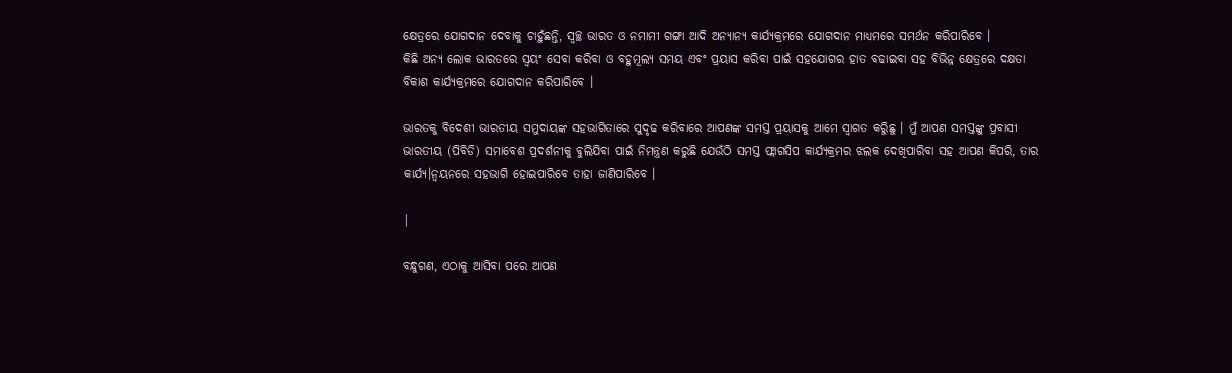କ୍ଷେତ୍ରରେ ଯୋଗଦାନ ଦେବାକୁ ଚାହୁଁଛନ୍ତି, ସ୍ୱଚ୍ଛ ଭାରତ ଓ ନମାମୀ ଗଙ୍ଗା ଆଦି ଅନ୍ୟାନ୍ୟ କାର୍ଯ୍ୟକ୍ରମରେ ଯୋଗଦାନ ମାଧ୍ୟମରେ ସମର୍ଥନ କରିପାରିବେ ।
କିଛି ଅନ୍ୟ ଲୋକ ଭାରତରେ ସ୍ୱୟଂ ସେବା କରିବା ଓ ବହୁମୂଲ୍ୟ ସମୟ ଏବଂ ପ୍ରୟାସ କରିବା ପାଇଁ ସହଯୋଗର ହାତ ବଢାଇବା ସହ ବିଭିନ୍ନ କ୍ଷେତ୍ରରେ ଦକ୍ଷତା ବିକାଶ କାର୍ଯ୍ୟକ୍ରମରେ ଯୋଗଦାନ କରିପାରିବେ ।

ଭାରତକୁ ବିଦେଶୀ ଭାରତୀୟ ସମୁଦାୟଙ୍କ ସହଭାଗିତାରେ ସୁଦୃଢ କରିବାରେ ଆପଣଙ୍କ ସମସ୍ତ ପ୍ରୟାସକୁ ଆମେ ସ୍ୱାଗତ କରିୁଛୁ । ମୁଁ ଆପଣ ସମସ୍ତଙ୍କୁ ପ୍ରବାସୀ ଭାରତୀୟ (ପିବିଡି) ସମାବେଶ ପ୍ରଦର୍ଶନୀକୁ ବୁଲିଯିବା ପାଇଁ ନିମନ୍ତ୍ରଣ କରୁଛି ଯେଉଁଠି ସମସ୍ତ ଫ୍ଲାଗସିପ କାର୍ଯ୍ୟକ୍ରମର ଝଲକ ଦେଖିପାରିବା ସହ ଆପଣ କିପରି, ତାର କାର୍ଯ୍ୟ।ନ୍ୱୟନରେ ସହଭାଗି ହୋଇପାରିବେ ତାହା ଜାଣିପାରିବେ ।

|

ବନ୍ଧୁଗଣ, ଏଠାକୁ ଆସିବା ପରେ ଆପଣ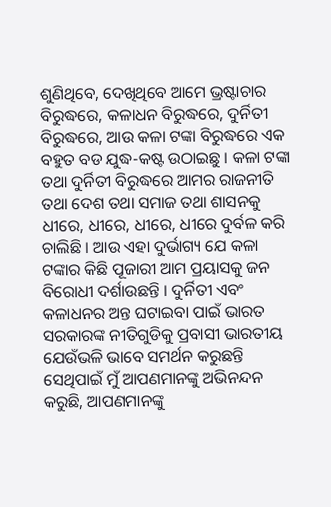ଶୁଣିଥିବେ, ଦେଖିଥିବେ ଆମେ ଭ୍ରଷ୍ଟାଚାର ବିରୁଦ୍ଧରେ, କଳାଧନ ବିରୁଦ୍ଧରେ, ଦୁର୍ନିତୀ ବିରୁଦ୍ଧରେ, ଆଉ କଳା ଟଙ୍କା ବିରୁଦ୍ଧରେ ଏକ ବହୁତ ବଡ ଯୁଦ୍ଧ-କଷ୍ଟ ଉଠାଇଛୁ । କଳା ଟଙ୍କା ତଥା ଦୁର୍ନିତୀ ବିରୁଦ୍ଧରେ ଆମର ରାଜନୀତି ତଥା ଦେଶ ତଥା ସମାଜ ତଥା ଶାସନକୁ ଧୀରେ, ଧୀରେ, ଧୀରେ, ଧୀରେ ଦୁର୍ବଳ କରି ଚାଲିଛି । ଆଉ ଏହା ଦୁର୍ଭାଗ୍ୟ ଯେ କଳା ଟଙ୍କାର କିଛି ପୂଜାରୀ ଆମ ପ୍ରୟାସକୁ ଜନ ବିରୋଧୀ ଦର୍ଶାଉଛନ୍ତି । ଦୁର୍ନିତୀ ଏବଂ କଳାଧନର ଅନ୍ତ ଘଟାଇବା ପାଇଁ ଭାରତ ସରକାରଙ୍କ ନୀତିଗୁଡିକୁ ପ୍ରବାସୀ ଭାରତୀୟ ଯେଉଁଭଳି ଭାବେ ସମର୍ଥନ କରୁଛନ୍ତି ସେଥିପାଇଁ ମୁଁ ଆପଣମାନଙ୍କୁ ଅଭିନନ୍ଦନ କରୁଛି, ଆପଣମାନଙ୍କୁ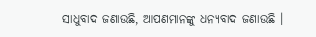ସାଧୁବାଦ ଜଣାଉଛି, ଆପଣମାନଙ୍କୁ ଧନ୍ୟବାଦ ଜଣାଉଛି ।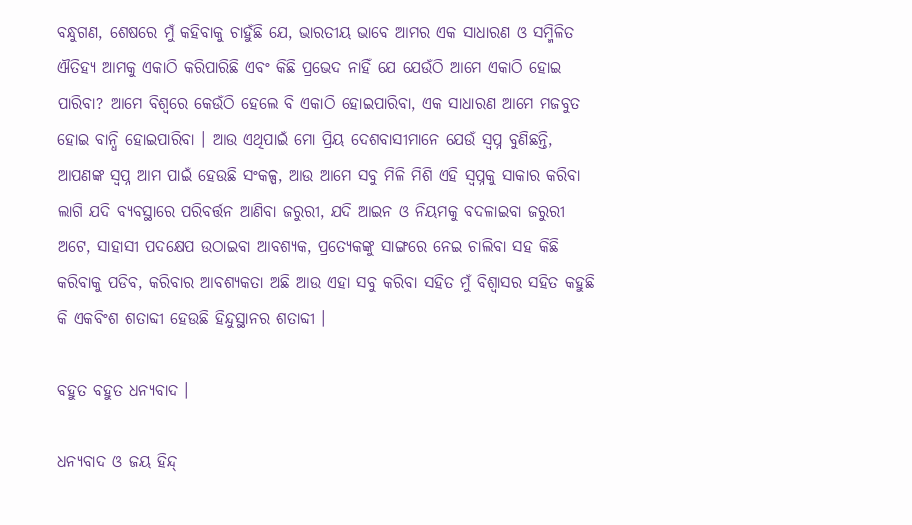ବନ୍ଧୁଗଣ, ଶେଷରେ ମୁଁ କହିବାକୁ ଚାହୁଁଛି ଯେ, ଭାରତୀୟ ଭାବେ ଆମର ଏକ ସାଧାରଣ ଓ ସମ୍ମିଳିତ ଐତିହ୍ୟ ଆମକୁ ଏକାଠି କରିପାରିଛି ଏବଂ କିଛି ପ୍ରଭେଦ ନାହିଁ ଯେ ଯେଉଁଠି ଆମେ ଏକାଠି ହୋଇ ପାରିବା? ଆମେ ବିଶ୍ୱରେ କେଉଁଠି ହେଲେ ବି ଏକାଠି ହୋଇପାରିବା, ଏକ ସାଧାରଣ ଆମେ ମଜବୁତ ହୋଇ ବାନ୍ଧି ହୋଇପାରିବା । ଆଉ ଏଥିପାଇଁ ମୋ ପ୍ରିୟ ଦେଶବାସୀମାନେ ଯେଉଁ ସ୍ୱପ୍ନ ବୁଣିଛନ୍ତି, ଆପଣଙ୍କ ସ୍ୱପ୍ନ ଆମ ପାଇଁ ହେଉଛି ସଂକଳ୍ପ, ଆଉ ଆମେ ସବୁ ମିଳି ମିଶି ଏହି ସ୍ୱପ୍ନକୁ ସାକାର କରିବା ଲାଗି ଯଦି ବ୍ୟବସ୍ଥାରେ ପରିବର୍ତ୍ତନ ଆଣିବା ଜରୁରୀ, ଯଦି ଆଇନ ଓ ନିୟମକୁ ବଦଳାଇବା ଜରୁରୀ ଅଟେ, ସାହାସୀ ପଦକ୍ଷେପ ଉଠାଇବା ଆବଶ୍ୟକ, ପ୍ରତ୍ୟେକଙ୍କୁ ସାଙ୍ଗରେ ନେଇ ଚାଲିବା ସହ କିଛି କରିବାକୁ ପଡିବ, କରିବାର ଆବଶ୍ୟକତା ଅଛି ଆଉ ଏହା ସବୁ କରିବା ସହିତ ମୁଁ ବିଶ୍ୱାସର ସହିତ କହୁଛି କି ଏକବିଂଶ ଶତାବ୍ଦୀ ହେଉଛି ହିନ୍ଦୁସ୍ଥାନର ଶତାବ୍ଦୀ ।

ବହୁତ ବହୁତ ଧନ୍ୟବାଦ ।

ଧନ୍ୟବାଦ ଓ ଜୟ ହିନ୍ଦ୍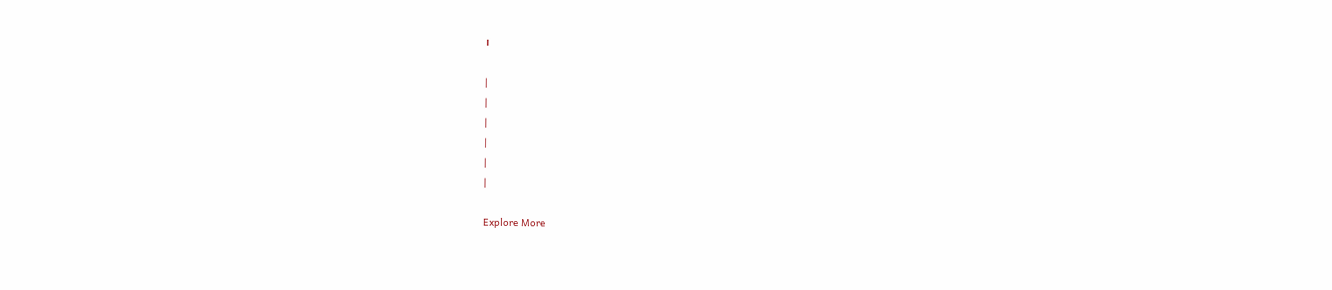।

|
|
|
|
|
|

Explore More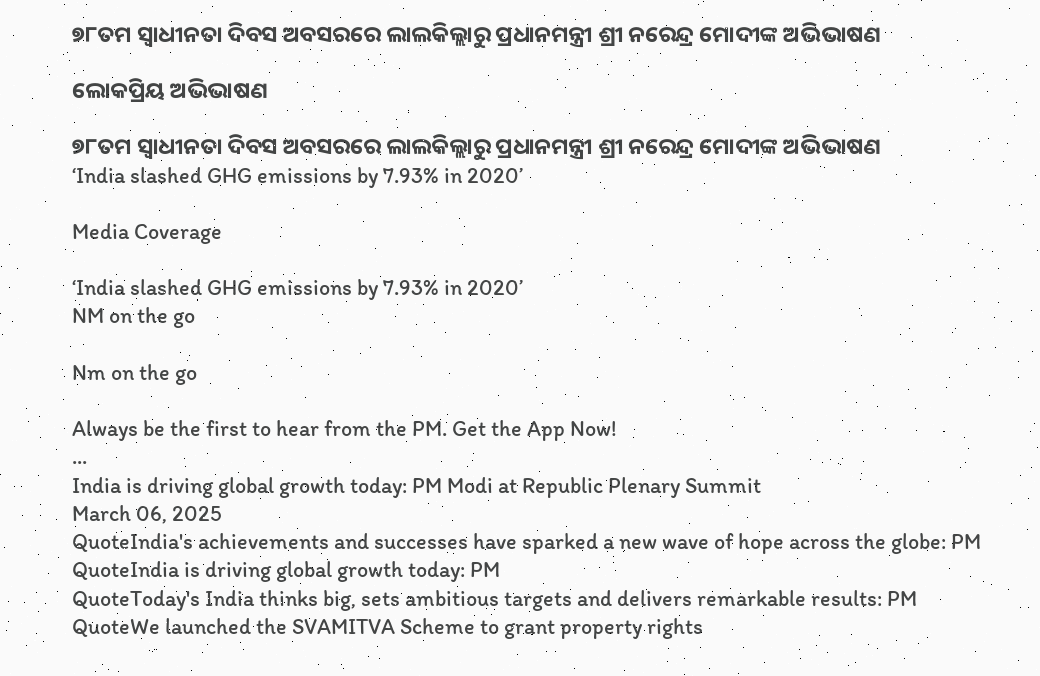୭୮ତମ ସ୍ୱାଧୀନତା ଦିବସ ଅବସରରେ ଲାଲକିଲ୍ଲାରୁ ପ୍ରଧାନମନ୍ତ୍ରୀ ଶ୍ରୀ ନରେନ୍ଦ୍ର ମୋଦୀଙ୍କ ଅଭିଭାଷଣ

ଲୋକପ୍ରିୟ ଅଭିଭାଷଣ

୭୮ତମ ସ୍ୱାଧୀନତା ଦିବସ ଅବସରରେ ଲାଲକିଲ୍ଲାରୁ ପ୍ରଧାନମନ୍ତ୍ରୀ ଶ୍ରୀ ନରେନ୍ଦ୍ର ମୋଦୀଙ୍କ ଅଭିଭାଷଣ
‘India slashed GHG emissions by 7.93% in 2020’

Media Coverage

‘India slashed GHG emissions by 7.93% in 2020’
NM on the go

Nm on the go

Always be the first to hear from the PM. Get the App Now!
...
India is driving global growth today: PM Modi at Republic Plenary Summit
March 06, 2025
QuoteIndia's achievements and successes have sparked a new wave of hope across the globe: PM
QuoteIndia is driving global growth today: PM
QuoteToday's India thinks big, sets ambitious targets and delivers remarkable results: PM
QuoteWe launched the SVAMITVA Scheme to grant property rights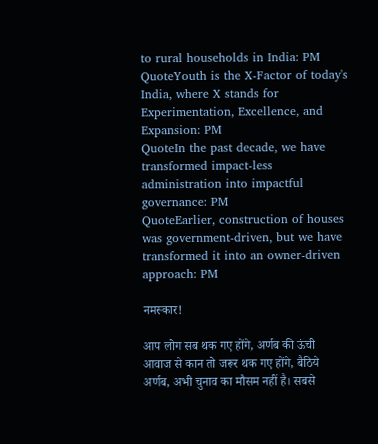to rural households in India: PM
QuoteYouth is the X-Factor of today's India, where X stands for Experimentation, Excellence, and Expansion: PM
QuoteIn the past decade, we have transformed impact-less administration into impactful governance: PM
QuoteEarlier, construction of houses was government-driven, but we have transformed it into an owner-driven approach: PM

नमस्कार!

आप लोग सब थक गए होंगे, अर्णब की ऊंची आवाज से कान तो जरूर थक गए होंगे, बैठिये अर्णब, अभी चुनाव का मौसम नहीं है। सबसे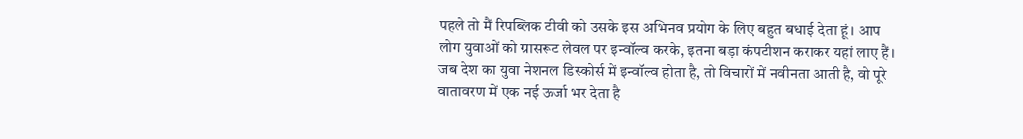पहले तो मैं रिपब्लिक टीवी को उसके इस अभिनव प्रयोग के लिए बहुत बधाई देता हूं। आप लोग युवाओं को ग्रासरूट लेवल पर इन्वॉल्व करके, इतना बड़ा कंपटीशन कराकर यहां लाए हैं। जब देश का युवा नेशनल डिस्कोर्स में इन्वॉल्व होता है, तो विचारों में नवीनता आती है, वो पूरे वातावरण में एक नई ऊर्जा भर देता है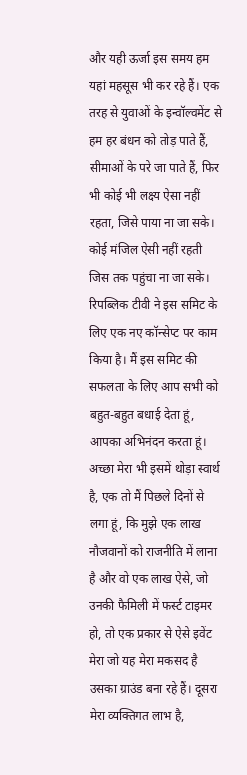और यही ऊर्जा इस समय हम यहां महसूस भी कर रहे हैं। एक तरह से युवाओं के इन्वॉल्वमेंट से हम हर बंधन को तोड़ पाते हैं, सीमाओं के परे जा पाते हैं, फिर भी कोई भी लक्ष्य ऐसा नहीं रहता, जिसे पाया ना जा सके। कोई मंजिल ऐसी नहीं रहती जिस तक पहुंचा ना जा सके। रिपब्लिक टीवी ने इस समिट के लिए एक नए कॉन्सेप्ट पर काम किया है। मैं इस समिट की सफलता के लिए आप सभी को बहुत-बहुत बधाई देता हूं, आपका अभिनंदन करता हूं। अच्छा मेरा भी इसमें थोड़ा स्वार्थ है, एक तो मैं पिछले दिनों से लगा हूं, कि मुझे एक लाख नौजवानों को राजनीति में लाना है और वो एक लाख ऐसे, जो उनकी फैमिली में फर्स्ट टाइमर हो, तो एक प्रकार से ऐसे इवेंट मेरा जो यह मेरा मकसद है उसका ग्राउंड बना रहे हैं। दूसरा मेरा व्यक्तिगत लाभ है,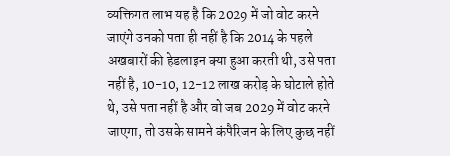व्यक्तिगत लाभ यह है कि 2029 में जो वोट करने जाएंगे उनको पता ही नहीं है कि 2014 के पहले अखबारों की हेडलाइन क्या हुआ करती थी, उसे पता नहीं है, 10-10, 12-12 लाख करोड़ के घोटाले होते थे, उसे पता नहीं है और वो जब 2029 में वोट करने जाएगा, तो उसके सामने कंपैरिजन के लिए कुछ नहीं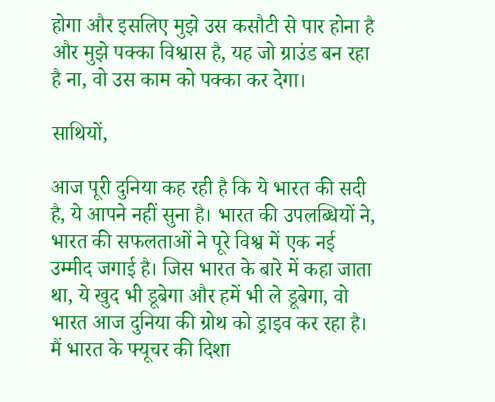होगा और इसलिए मुझे उस कसौटी से पार होना है और मुझे पक्का विश्वास है, यह जो ग्राउंड बन रहा है ना, वो उस काम को पक्का कर देगा।

साथियों,

आज पूरी दुनिया कह रही है कि ये भारत की सदी है, ये आपने नहीं सुना है। भारत की उपलब्धियों ने, भारत की सफलताओं ने पूरे विश्व में एक नई उम्मीद जगाई है। जिस भारत के बारे में कहा जाता था, ये खुद भी डूबेगा और हमें भी ले डूबेगा, वो भारत आज दुनिया की ग्रोथ को ड्राइव कर रहा है। मैं भारत के फ्यूचर की दिशा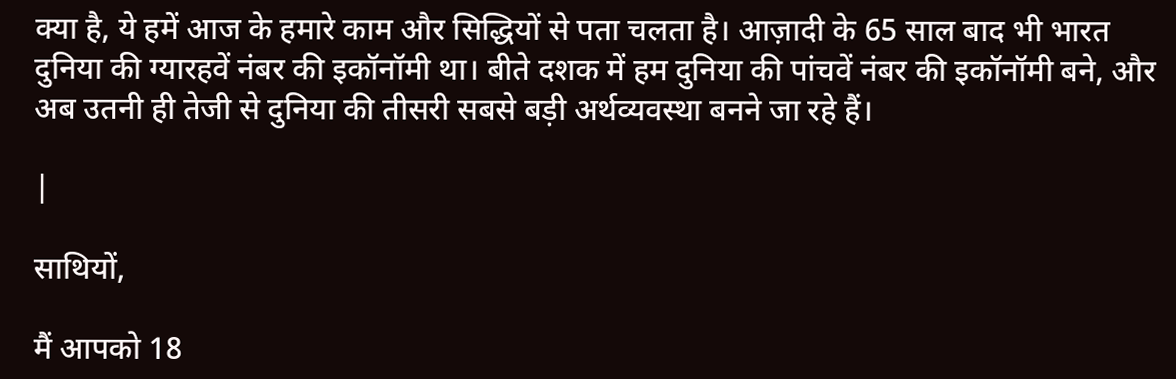क्या है, ये हमें आज के हमारे काम और सिद्धियों से पता चलता है। आज़ादी के 65 साल बाद भी भारत दुनिया की ग्यारहवें नंबर की इकॉनॉमी था। बीते दशक में हम दुनिया की पांचवें नंबर की इकॉनॉमी बने, और अब उतनी ही तेजी से दुनिया की तीसरी सबसे बड़ी अर्थव्यवस्था बनने जा रहे हैं।

|

साथियों,

मैं आपको 18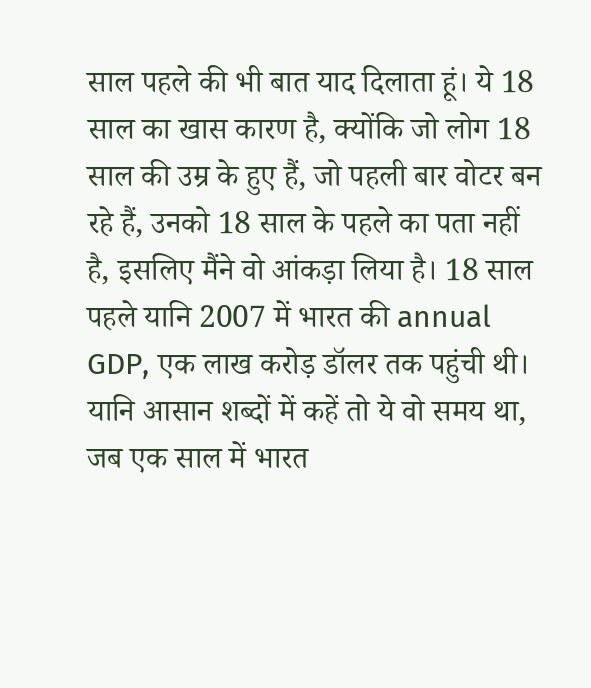साल पहले की भी बात याद दिलाता हूं। ये 18 साल का खास कारण है, क्योंकि जो लोग 18 साल की उम्र के हुए हैं, जो पहली बार वोटर बन रहे हैं, उनको 18 साल के पहले का पता नहीं है, इसलिए मैंने वो आंकड़ा लिया है। 18 साल पहले यानि 2007 में भारत की annual GDP, एक लाख करोड़ डॉलर तक पहुंची थी। यानि आसान शब्दों में कहें तो ये वो समय था, जब एक साल में भारत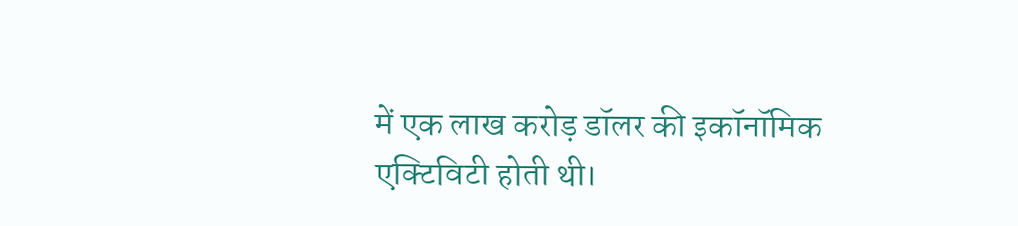में एक लाख करोड़ डॉलर की इकॉनॉमिक एक्टिविटी होती थी।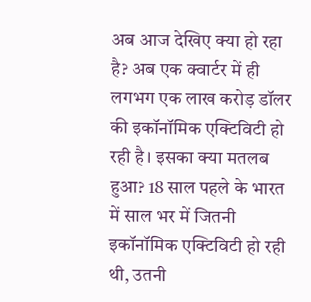अब आज देखिए क्या हो रहा है? अब एक क्वार्टर में ही लगभग एक लाख करोड़ डॉलर की इकॉनॉमिक एक्टिविटी हो रही है। इसका क्या मतलब हुआ? 18 साल पहले के भारत में साल भर में जितनी इकॉनॉमिक एक्टिविटी हो रही थी, उतनी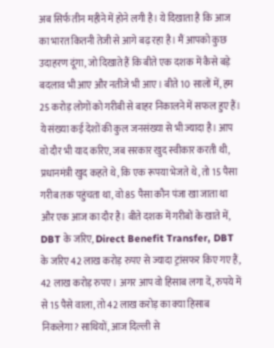अब सिर्फ तीन महीने में होने लगी है। ये दिखाता है कि आज का भारत कितनी तेजी से आगे बढ़ रहा है। मैं आपको कुछ उदाहरण दूंगा, जो दिखाते हैं कि बीते एक दशक में कैसे बड़े बदलाव भी आए और नतीजे भी आए। बीते 10 सालों में, हम 25 करोड़ लोगों को गरीबी से बाहर निकालने में सफल हुए हैं। ये संख्या कई देशों की कुल जनसंख्या से भी ज्यादा है। आप वो दौर भी याद करिए, जब सरकार खुद स्वीकार करती थी, प्रधानमंत्री खुद कहते थे, कि एक रूपया भेजते थे, तो 15 पैसा गरीब तक पहुंचता था, वो 85 पैसा कौन पंजा खा जाता था और एक आज का दौर है। बीते दशक में गरीबों के खाते में, DBT के जरिए, Direct Benefit Transfer, DBT के जरिए 42 लाख करोड़ रुपए से ज्यादा ट्रांसफर किए गए हैं, 42 लाख करोड़ रुपए। अगर आप वो हिसाब लगा दें, रुपये में से 15 पैसे वाला, तो 42 लाख करोड़ का क्या हिसाब निकलेगा? साथियों, आज दिल्ली से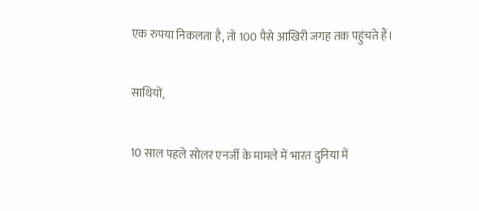एक रुपया निकलता है, तो 100 पैसे आखिरी जगह तक पहुंचते हैं।

साथियों,

10 साल पहले सोलर एनर्जी के मामले में भारत दुनिया में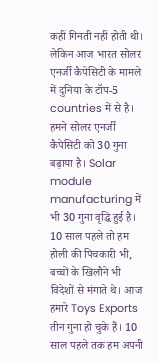कहीं गिनती नहीं होती थी। लेकिन आज भारत सोलर एनर्जी कैपेसिटी के मामले में दुनिया के टॉप-5 countries में से है। हमने सोलर एनर्जी कैपेसिटी को 30 गुना बढ़ाया है। Solar module manufacturing में भी 30 गुना वृद्धि हुई है। 10 साल पहले तो हम होली की पिचकारी भी, बच्चों के खिलौने भी विदेशों से मंगाते थे। आज हमारे Toys Exports तीन गुना हो चुके हैं। 10 साल पहले तक हम अपनी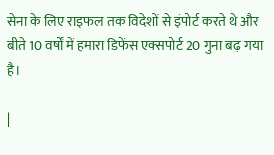सेना के लिए राइफल तक विदेशों से इंपोर्ट करते थे और बीते 10 वर्षों में हमारा डिफेंस एक्सपोर्ट 20 गुना बढ़ गया है।

|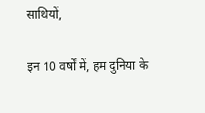साथियों,

इन 10 वर्षों में, हम दुनिया के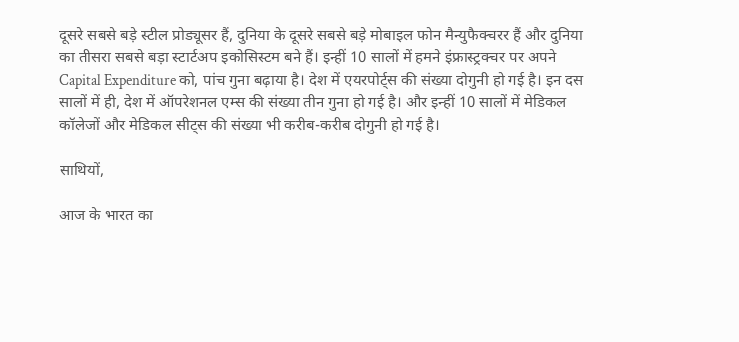दूसरे सबसे बड़े स्टील प्रोड्यूसर हैं, दुनिया के दूसरे सबसे बड़े मोबाइल फोन मैन्युफैक्चरर हैं और दुनिया का तीसरा सबसे बड़ा स्टार्टअप इकोसिस्टम बने हैं। इन्हीं 10 सालों में हमने इंफ्रास्ट्रक्चर पर अपने Capital Expenditure को, पांच गुना बढ़ाया है। देश में एयरपोर्ट्स की संख्या दोगुनी हो गई है। इन दस सालों में ही, देश में ऑपरेशनल एम्स की संख्या तीन गुना हो गई है। और इन्हीं 10 सालों में मेडिकल कॉलेजों और मेडिकल सीट्स की संख्या भी करीब-करीब दोगुनी हो गई है।

साथियों,

आज के भारत का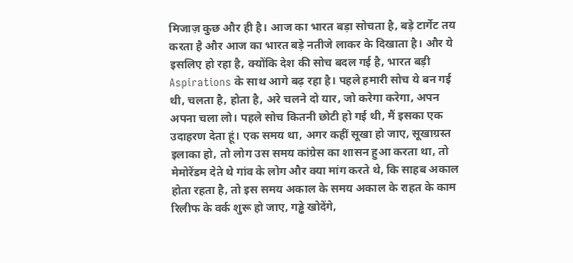मिजाज़ कुछ और ही है। आज का भारत बड़ा सोचता है, बड़े टार्गेट तय करता है और आज का भारत बड़े नतीजे लाकर के दिखाता है। और ये इसलिए हो रहा है, क्योंकि देश की सोच बदल गई है, भारत बड़ी Aspirations के साथ आगे बढ़ रहा है। पहले हमारी सोच ये बन गई थी, चलता है, होता है, अरे चलने दो यार, जो करेगा करेगा, अपन अपना चला लो। पहले सोच कितनी छोटी हो गई थी, मैं इसका एक उदाहरण देता हूं। एक समय था, अगर कहीं सूखा हो जाए, सूखाग्रस्त इलाका हो, तो लोग उस समय कांग्रेस का शासन हुआ करता था, तो मेमोरेंडम देते थे गांव के लोग और क्या मांग करते थे, कि साहब अकाल होता रहता है, तो इस समय अकाल के समय अकाल के राहत के काम रिलीफ के वर्क शुरू हो जाए, गड्ढे खोदेंगे,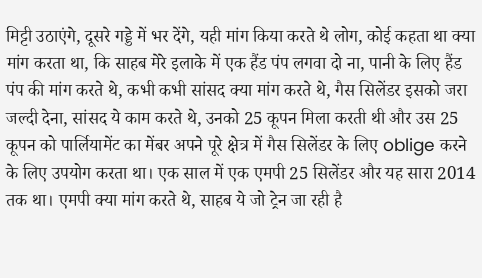मिट्टी उठाएंगे, दूसरे गड्डे में भर देंगे, यही मांग किया करते थे लोग, कोई कहता था क्या मांग करता था, कि साहब मेरे इलाके में एक हैंड पंप लगवा दो ना, पानी के लिए हैंड पंप की मांग करते थे, कभी कभी सांसद क्या मांग करते थे, गैस सिलेंडर इसको जरा जल्दी देना, सांसद ये काम करते थे, उनको 25 कूपन मिला करती थी और उस 25 कूपन को पार्लियामेंट का मेंबर अपने पूरे क्षेत्र में गैस सिलेंडर के लिए oblige करने के लिए उपयोग करता था। एक साल में एक एमपी 25 सिलेंडर और यह सारा 2014 तक था। एमपी क्या मांग करते थे, साहब ये जो ट्रेन जा रही है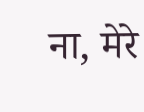ना, मेरे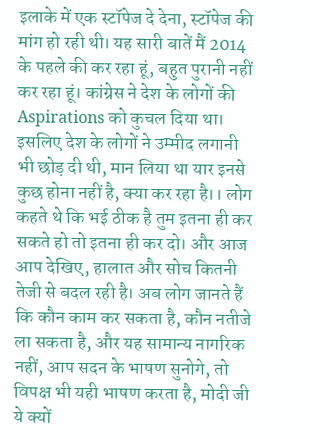इलाके में एक स्टॉपेज दे देना, स्टॉपेज की मांग हो रही थी। यह सारी बातें मैं 2014 के पहले की कर रहा हूं, बहुत पुरानी नहीं कर रहा हूं। कांग्रेस ने देश के लोगों की Aspirations को कुचल दिया था। इसलिए देश के लोगों ने उम्मीद लगानी भी छोड़ दी थी, मान लिया था यार इनसे कुछ होना नहीं है, क्या कर रहा है।। लोग कहते थे कि भई ठीक है तुम इतना ही कर सकते हो तो इतना ही कर दो। और आज आप देखिए, हालात और सोच कितनी तेजी से बदल रही है। अब लोग जानते हैं कि कौन काम कर सकता है, कौन नतीजे ला सकता है, और यह सामान्य नागरिक नहीं, आप सदन के भाषण सुनोगे, तो विपक्ष भी यही भाषण करता है, मोदी जी ये क्यों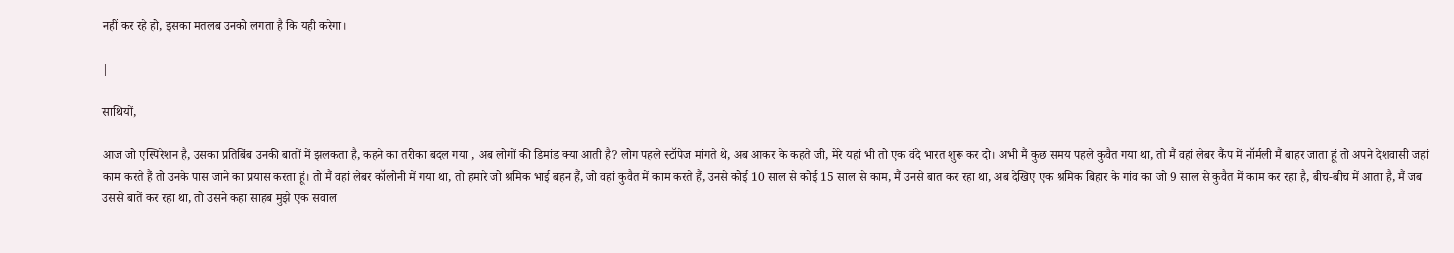नहीं कर रहे हो, इसका मतलब उनको लगता है कि यही करेगा।

|

साथियों,

आज जो एस्पिरेशन है, उसका प्रतिबिंब उनकी बातों में झलकता है, कहने का तरीका बदल गया , अब लोगों की डिमांड क्या आती है? लोग पहले स्टॉपेज मांगते थे, अब आकर के कहते जी, मेरे यहां भी तो एक वंदे भारत शुरू कर दो। अभी मैं कुछ समय पहले कुवैत गया था, तो मैं वहां लेबर कैंप में नॉर्मली मैं बाहर जाता हूं तो अपने देशवासी जहां काम करते हैं तो उनके पास जाने का प्रयास करता हूं। तो मैं वहां लेबर कॉलोनी में गया था, तो हमारे जो श्रमिक भाई बहन हैं, जो वहां कुवैत में काम करते हैं, उनसे कोई 10 साल से कोई 15 साल से काम, मैं उनसे बात कर रहा था, अब देखिए एक श्रमिक बिहार के गांव का जो 9 साल से कुवैत में काम कर रहा है, बीच-बीच में आता है, मैं जब उससे बातें कर रहा था, तो उसने कहा साहब मुझे एक सवाल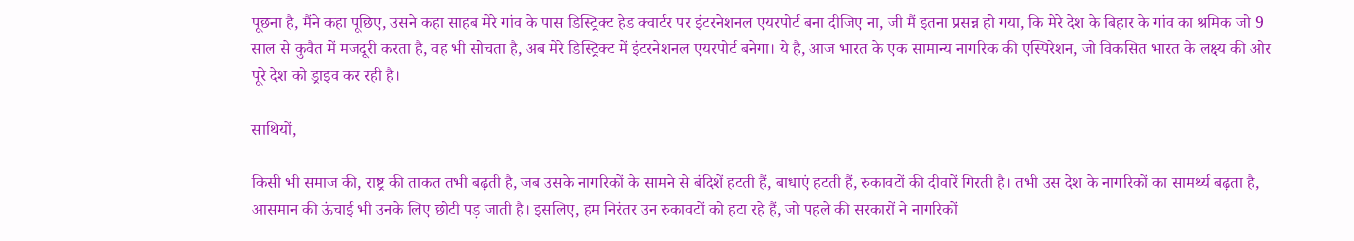पूछना है, मैंने कहा पूछिए, उसने कहा साहब मेरे गांव के पास डिस्ट्रिक्ट हेड क्वार्टर पर इंटरनेशनल एयरपोर्ट बना दीजिए ना, जी मैं इतना प्रसन्न हो गया, कि मेरे देश के बिहार के गांव का श्रमिक जो 9 साल से कुवैत में मजदूरी करता है, वह भी सोचता है, अब मेरे डिस्ट्रिक्ट में इंटरनेशनल एयरपोर्ट बनेगा। ये है, आज भारत के एक सामान्य नागरिक की एस्पिरेशन, जो विकसित भारत के लक्ष्य की ओर पूरे देश को ड्राइव कर रही है।

साथियों,

किसी भी समाज की, राष्ट्र की ताकत तभी बढ़ती है, जब उसके नागरिकों के सामने से बंदिशें हटती हैं, बाधाएं हटती हैं, रुकावटों की दीवारें गिरती है। तभी उस देश के नागरिकों का सामर्थ्य बढ़ता है, आसमान की ऊंचाई भी उनके लिए छोटी पड़ जाती है। इसलिए, हम निरंतर उन रुकावटों को हटा रहे हैं, जो पहले की सरकारों ने नागरिकों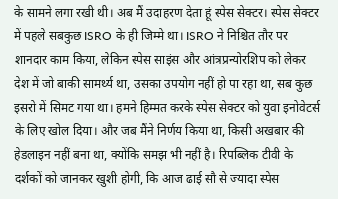के सामने लगा रखी थी। अब मैं उदाहरण देता हूं स्पेस सेक्टर। स्पेस सेक्टर में पहले सबकुछ ISRO के ही जिम्मे था। ISRO ने निश्चित तौर पर शानदार काम किया, लेकिन स्पेस साइंस और आंत्रप्रन्योरशिप को लेकर देश में जो बाकी सामर्थ्य था, उसका उपयोग नहीं हो पा रहा था, सब कुछ इसरो में सिमट गया था। हमने हिम्मत करके स्पेस सेक्टर को युवा इनोवेटर्स के लिए खोल दिया। और जब मैंने निर्णय किया था, किसी अखबार की हेडलाइन नहीं बना था, क्योंकि समझ भी नहीं है। रिपब्लिक टीवी के दर्शकों को जानकर खुशी होगी, कि आज ढाई सौ से ज्यादा स्पेस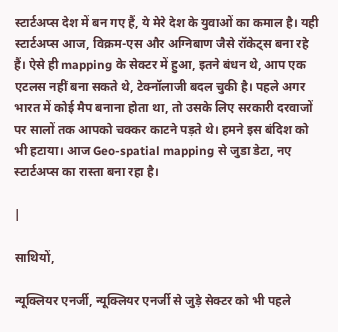स्टार्टअप्स देश में बन गए हैं, ये मेरे देश के युवाओं का कमाल है। यही स्टार्टअप्स आज, विक्रम-एस और अग्निबाण जैसे रॉकेट्स बना रहे हैं। ऐसे ही mapping के सेक्टर में हुआ, इतने बंधन थे, आप एक एटलस नहीं बना सकते थे, टेक्नॉलाजी बदल चुकी है। पहले अगर भारत में कोई मैप बनाना होता था, तो उसके लिए सरकारी दरवाजों पर सालों तक आपको चक्कर काटने पड़ते थे। हमने इस बंदिश को भी हटाया। आज Geo-spatial mapping से जुडा डेटा, नए स्टार्टअप्स का रास्ता बना रहा है।

|

साथियों,

न्यूक्लियर एनर्जी, न्यूक्लियर एनर्जी से जुड़े सेक्टर को भी पहले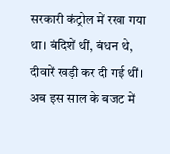सरकारी कंट्रोल में रखा गया था। बंदिशें थीं, बंधन थे, दीवारें खड़ी कर दी गई थीं। अब इस साल के बजट में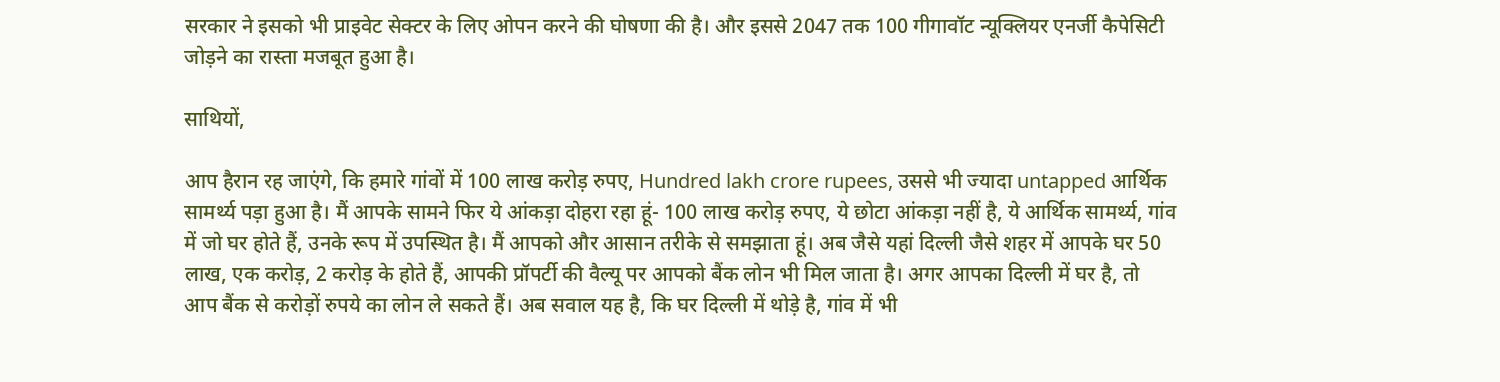सरकार ने इसको भी प्राइवेट सेक्टर के लिए ओपन करने की घोषणा की है। और इससे 2047 तक 100 गीगावॉट न्यूक्लियर एनर्जी कैपेसिटी जोड़ने का रास्ता मजबूत हुआ है।

साथियों,

आप हैरान रह जाएंगे, कि हमारे गांवों में 100 लाख करोड़ रुपए, Hundred lakh crore rupees, उससे भी ज्यादा untapped आर्थिक सामर्थ्य पड़ा हुआ है। मैं आपके सामने फिर ये आंकड़ा दोहरा रहा हूं- 100 लाख करोड़ रुपए, ये छोटा आंकड़ा नहीं है, ये आर्थिक सामर्थ्य, गांव में जो घर होते हैं, उनके रूप में उपस्थित है। मैं आपको और आसान तरीके से समझाता हूं। अब जैसे यहां दिल्ली जैसे शहर में आपके घर 50 लाख, एक करोड़, 2 करोड़ के होते हैं, आपकी प्रॉपर्टी की वैल्यू पर आपको बैंक लोन भी मिल जाता है। अगर आपका दिल्ली में घर है, तो आप बैंक से करोड़ों रुपये का लोन ले सकते हैं। अब सवाल यह है, कि घर दिल्ली में थोड़े है, गांव में भी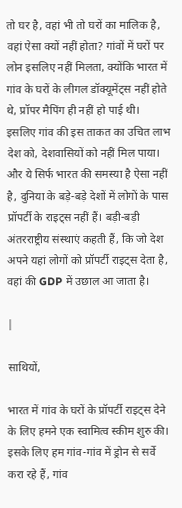तो घर है, वहां भी तो घरों का मालिक है, वहां ऐसा क्यों नहीं होता? गांवों में घरों पर लोन इसलिए नहीं मिलता, क्योंकि भारत में गांव के घरों के लीगल डॉक्यूमेंट्स नहीं होते थे, प्रॉपर मैपिंग ही नहीं हो पाई थी। इसलिए गांव की इस ताकत का उचित लाभ देश को, देशवासियों को नहीं मिल पाया। और ये सिर्फ भारत की समस्या है ऐसा नहीं है, दुनिया के बड़े-बड़े देशों में लोगों के पास प्रॉपर्टी के राइट्स नहीं हैं। बड़ी-बड़ी अंतरराष्ट्रीय संस्थाएं कहती हैं, कि जो देश अपने यहां लोगों को प्रॉपर्टी राइट्स देता है, वहां की GDP में उछाल आ जाता है।

|

साथियों,

भारत में गांव के घरों के प्रॉपर्टी राइट्स देने के लिए हमने एक स्वामित्व स्कीम शुरु की। इसके लिए हम गांव-गांव में ड्रोन से सर्वे करा रहे हैं, गांव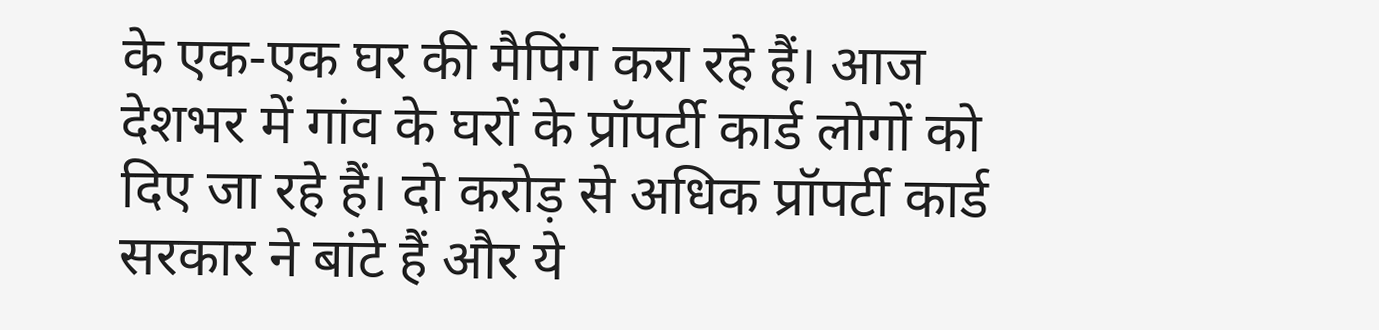के एक-एक घर की मैपिंग करा रहे हैं। आज देशभर में गांव के घरों के प्रॉपर्टी कार्ड लोगों को दिए जा रहे हैं। दो करोड़ से अधिक प्रॉपर्टी कार्ड सरकार ने बांटे हैं और ये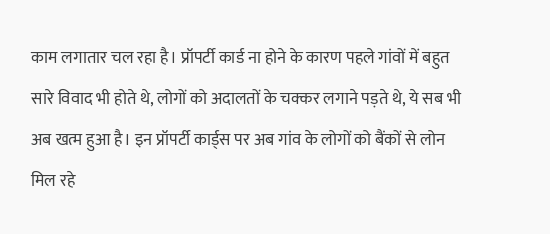काम लगातार चल रहा है। प्रॉपर्टी कार्ड ना होने के कारण पहले गांवों में बहुत सारे विवाद भी होते थे, लोगों को अदालतों के चक्कर लगाने पड़ते थे, ये सब भी अब खत्म हुआ है। इन प्रॉपर्टी कार्ड्स पर अब गांव के लोगों को बैंकों से लोन मिल रहे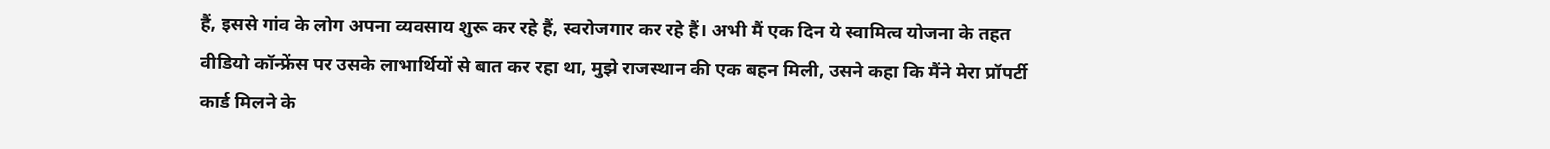हैं, इससे गांव के लोग अपना व्यवसाय शुरू कर रहे हैं, स्वरोजगार कर रहे हैं। अभी मैं एक दिन ये स्वामित्व योजना के तहत वीडियो कॉन्फ्रेंस पर उसके लाभार्थियों से बात कर रहा था, मुझे राजस्थान की एक बहन मिली, उसने कहा कि मैंने मेरा प्रॉपर्टी कार्ड मिलने के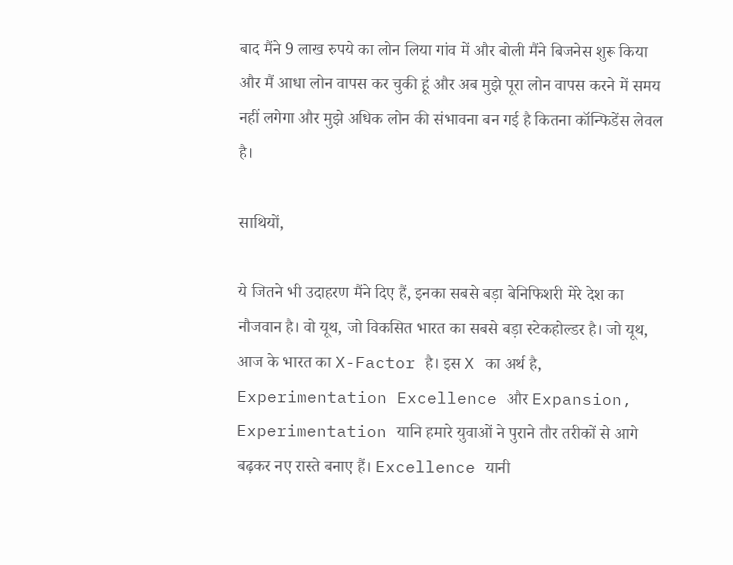बाद मैंने 9 लाख रुपये का लोन लिया गांव में और बोली मैंने बिजनेस शुरू किया और मैं आधा लोन वापस कर चुकी हूं और अब मुझे पूरा लोन वापस करने में समय नहीं लगेगा और मुझे अधिक लोन की संभावना बन गई है कितना कॉन्फिडेंस लेवल है।

साथियों,

ये जितने भी उदाहरण मैंने दिए हैं, इनका सबसे बड़ा बेनिफिशरी मेरे देश का नौजवान है। वो यूथ, जो विकसित भारत का सबसे बड़ा स्टेकहोल्डर है। जो यूथ, आज के भारत का X-Factor है। इस X का अर्थ है, Experimentation Excellence और Expansion, Experimentation यानि हमारे युवाओं ने पुराने तौर तरीकों से आगे बढ़कर नए रास्ते बनाए हैं। Excellence यानी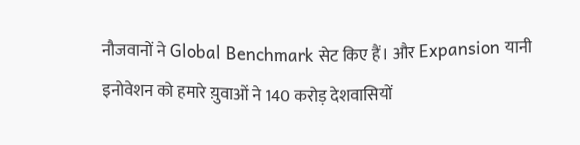नौजवानों ने Global Benchmark सेट किए हैं। और Expansion यानी इनोवेशन को हमारे य़ुवाओं ने 140 करोड़ देशवासियों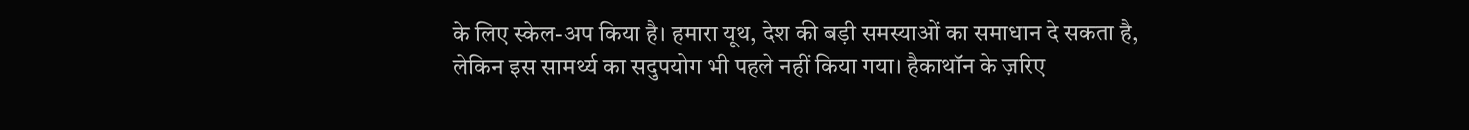के लिए स्केल-अप किया है। हमारा यूथ, देश की बड़ी समस्याओं का समाधान दे सकता है, लेकिन इस सामर्थ्य का सदुपयोग भी पहले नहीं किया गया। हैकाथॉन के ज़रिए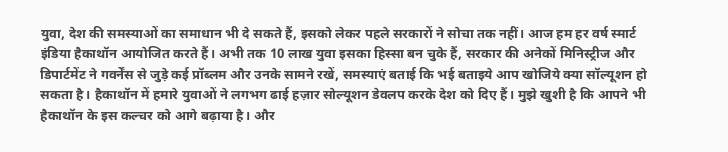युवा, देश की समस्याओं का समाधान भी दे सकते हैं, इसको लेकर पहले सरकारों ने सोचा तक नहीं। आज हम हर वर्ष स्मार्ट इंडिया हैकाथॉन आयोजित करते हैं। अभी तक 10 लाख युवा इसका हिस्सा बन चुके हैं, सरकार की अनेकों मिनिस्ट्रीज और डिपार्टमेंट ने गवर्नेंस से जुड़े कई प्रॉब्लम और उनके सामने रखें, समस्याएं बताई कि भई बताइये आप खोजिये क्या सॉल्यूशन हो सकता है। हैकाथॉन में हमारे युवाओं ने लगभग ढाई हज़ार सोल्यूशन डेवलप करके देश को दिए हैं। मुझे खुशी है कि आपने भी हैकाथॉन के इस कल्चर को आगे बढ़ाया है। और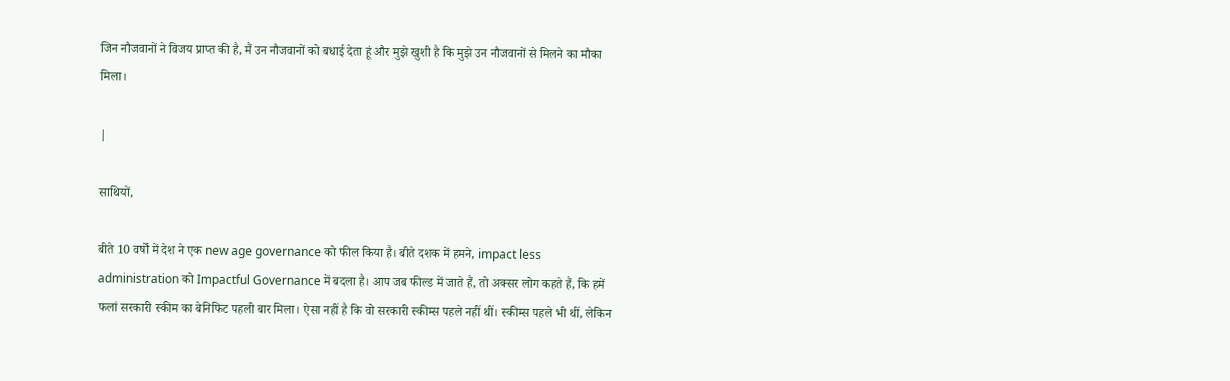जिन नौजवानों ने विजय प्राप्त की है, मैं उन नौजवानों को बधाई देता हूं और मुझे खुशी है कि मुझे उन नौजवानों से मिलने का मौका मिला।

|

साथियों,

बीते 10 वर्षों में देश ने एक new age governance को फील किया है। बीते दशक में हमने, impact less administration को Impactful Governance में बदला है। आप जब फील्ड में जाते हैं, तो अक्सर लोग कहते हैं, कि हमें फलां सरकारी स्कीम का बेनिफिट पहली बार मिला। ऐसा नहीं है कि वो सरकारी स्कीम्स पहले नहीं थीं। स्कीम्स पहले भी थीं, लेकिन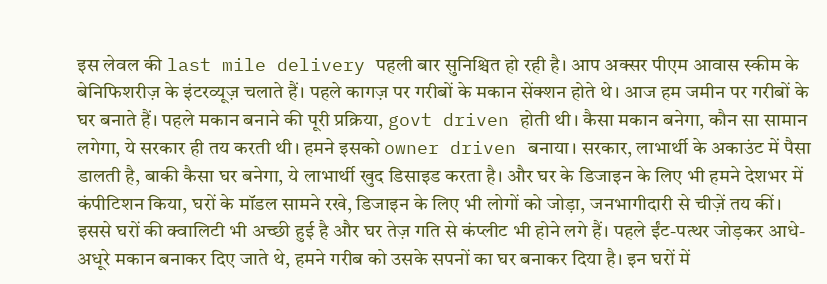इस लेवल की last mile delivery पहली बार सुनिश्चित हो रही है। आप अक्सर पीएम आवास स्कीम के बेनिफिशरीज़ के इंटरव्यूज़ चलाते हैं। पहले कागज़ पर गरीबों के मकान सेंक्शन होते थे। आज हम जमीन पर गरीबों के घर बनाते हैं। पहले मकान बनाने की पूरी प्रक्रिया, govt driven होती थी। कैसा मकान बनेगा, कौन सा सामान लगेगा, ये सरकार ही तय करती थी। हमने इसको owner driven बनाया। सरकार, लाभार्थी के अकाउंट में पैसा डालती है, बाकी कैसा घर बनेगा, ये लाभार्थी खुद डिसाइड करता है। और घर के डिजाइन के लिए भी हमने देशभर में कंपीटिशन किया, घरों के मॉडल सामने रखे, डिजाइन के लिए भी लोगों को जोड़ा, जनभागीदारी से चीज़ें तय कीं। इससे घरों की क्वालिटी भी अच्छी हुई है और घर तेज़ गति से कंप्लीट भी होने लगे हैं। पहले ईंट-पत्थर जोड़कर आधे-अधूरे मकान बनाकर दिए जाते थे, हमने गरीब को उसके सपनों का घर बनाकर दिया है। इन घरों में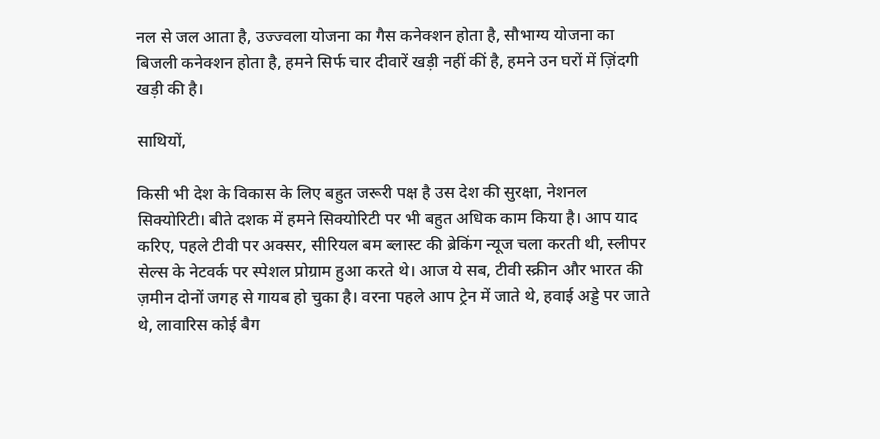नल से जल आता है, उज्ज्वला योजना का गैस कनेक्शन होता है, सौभाग्य योजना का बिजली कनेक्शन होता है, हमने सिर्फ चार दीवारें खड़ी नहीं कीं है, हमने उन घरों में ज़िंदगी खड़ी की है।

साथियों,

किसी भी देश के विकास के लिए बहुत जरूरी पक्ष है उस देश की सुरक्षा, नेशनल सिक्योरिटी। बीते दशक में हमने सिक्योरिटी पर भी बहुत अधिक काम किया है। आप याद करिए, पहले टीवी पर अक्सर, सीरियल बम ब्लास्ट की ब्रेकिंग न्यूज चला करती थी, स्लीपर सेल्स के नेटवर्क पर स्पेशल प्रोग्राम हुआ करते थे। आज ये सब, टीवी स्क्रीन और भारत की ज़मीन दोनों जगह से गायब हो चुका है। वरना पहले आप ट्रेन में जाते थे, हवाई अड्डे पर जाते थे, लावारिस कोई बैग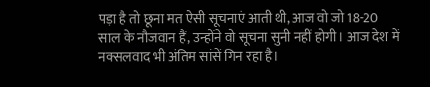पड़ा है तो छूना मत ऐसी सूचनाएं आती थी, आज वो जो 18-20 साल के नौजवान हैं, उन्होंने वो सूचना सुनी नहीं होगी। आज देश में नक्सलवाद भी अंतिम सांसें गिन रहा है।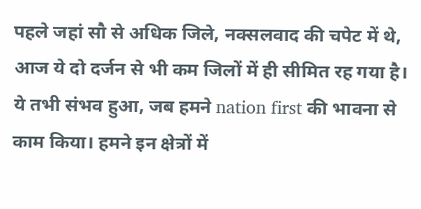पहले जहां सौ से अधिक जिले, नक्सलवाद की चपेट में थे, आज ये दो दर्जन से भी कम जिलों में ही सीमित रह गया है। ये तभी संभव हुआ, जब हमने nation first की भावना से काम किया। हमने इन क्षेत्रों में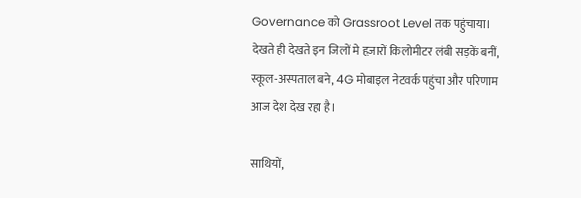Governance को Grassroot Level तक पहुंचाया। देखते ही देखते इन जिलों मे हज़ारों किलोमीटर लंबी सड़कें बनीं, स्कूल-अस्पताल बने, 4G मोबाइल नेटवर्क पहुंचा और परिणाम आज देश देख रहा है।

साथियों,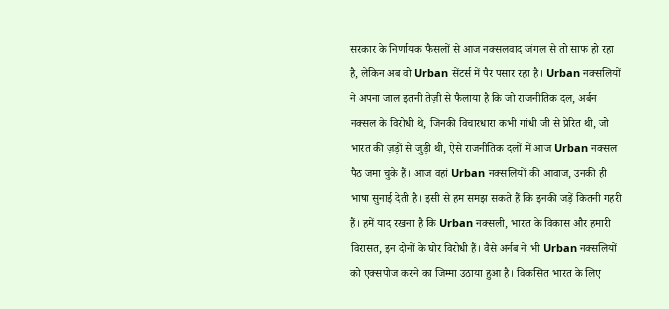सरकार के निर्णायक फैसलों से आज नक्सलवाद जंगल से तो साफ हो रहा है, लेकिन अब वो Urban सेंटर्स में पैर पसार रहा है। Urban नक्सलियों ने अपना जाल इतनी तेज़ी से फैलाया है कि जो राजनीतिक दल, अर्बन नक्सल के विरोधी थे, जिनकी विचारधारा कभी गांधी जी से प्रेरित थी, जो भारत की ज़ड़ों से जुड़ी थी, ऐसे राजनीतिक दलों में आज Urban नक्सल पैठ जमा चुके हैं। आज वहां Urban नक्सलियों की आवाज, उनकी ही भाषा सुनाई देती है। इसी से हम समझ सकते हैं कि इनकी जड़ें कितनी गहरी हैं। हमें याद रखना है कि Urban नक्सली, भारत के विकास और हमारी विरासत, इन दोनों के घोर विरोधी हैं। वैसे अर्नब ने भी Urban नक्सलियों को एक्सपोज करने का जिम्मा उठाया हुआ है। विकसित भारत के लिए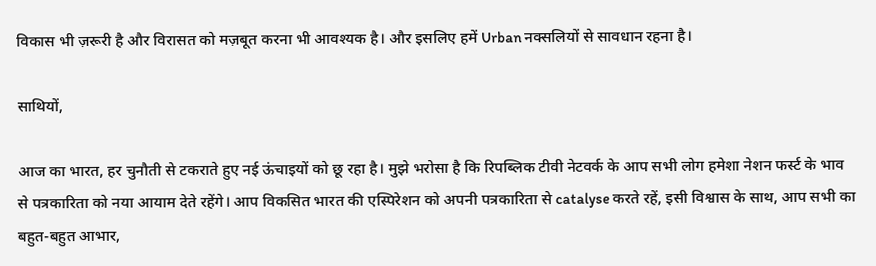विकास भी ज़रूरी है और विरासत को मज़बूत करना भी आवश्यक है। और इसलिए हमें Urban नक्सलियों से सावधान रहना है।

साथियों,

आज का भारत, हर चुनौती से टकराते हुए नई ऊंचाइयों को छू रहा है। मुझे भरोसा है कि रिपब्लिक टीवी नेटवर्क के आप सभी लोग हमेशा नेशन फर्स्ट के भाव से पत्रकारिता को नया आयाम देते रहेंगे। आप विकसित भारत की एस्पिरेशन को अपनी पत्रकारिता से catalyse करते रहें, इसी विश्वास के साथ, आप सभी का बहुत-बहुत आभार,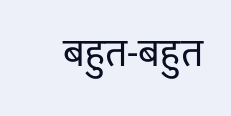बहुत-बहुत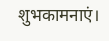शुभकामनाएं।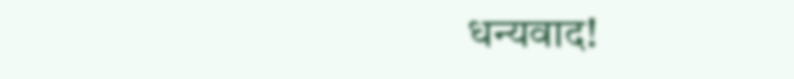धन्यवाद!